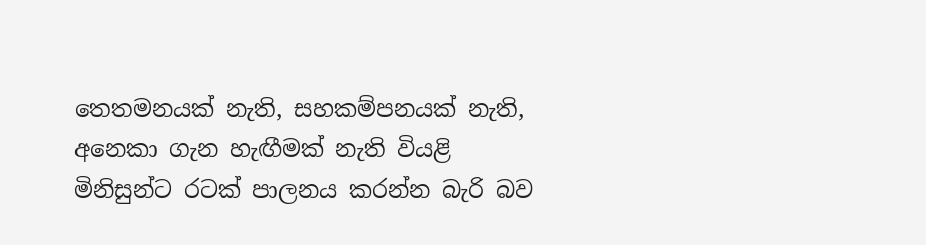තෙතමනයක් නැති, සහකම්පනයක් නැති, අනෙකා ගැන හැඟීමක් නැති වියළි මිනිසුන්ට රටක් පාලනය කරන්න බැරි බව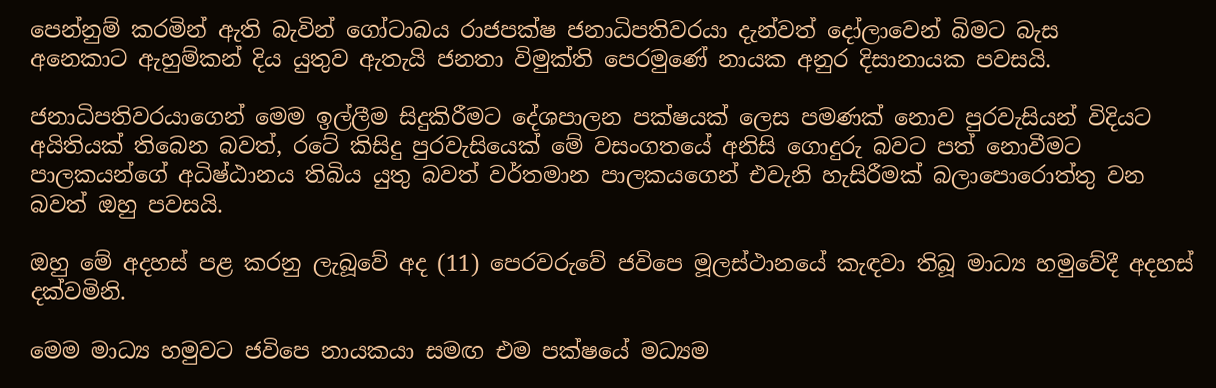පෙන්නුම් කරමින් ඇති බැවින් ගෝටාබය රාජපක්ෂ ජනාධිපතිවරයා දැන්වත් දෝලාවෙන් බිමට බැස
අනෙකාට ඇහුම්කන් දිය යුතුව ඇතැයි ජනතා විමුක්ති පෙරමුණේ නායක අනුර දිසානායක පවසයි.

ජනාධිපතිවරයාගෙන් මෙම ඉල්ලීම සිදුකිරීමට දේශපාලන පක්ෂයක් ලෙස පමණක් නොව පුරවැසියන් විදියට අයිතියක් තිබෙන බවත්, රටේ කිසිදු පුරවැසියෙක් මේ වසංගතයේ අනිසි ගොදුරු බවට පත් නොවීමට පාලකයන්ගේ අධිෂ්ඨානය තිබිය යුතු බවත් වර්තමාන පාලකයගෙන් එවැනි හැසිරීමක් බලාපොරොත්තු වන බවත් ඔහු පවසයි.

ඔහු මේ අදහස් පළ කරනු ලැබූවේ අද (11) පෙරවරුවේ ජවිපෙ මූලස්ථානයේ කැඳවා තිබූ මාධ්‍ය හමුවේදී අදහස් දක්වමිනි.

මෙම මාධ්‍ය හමුවට ජවිපෙ නායකයා සමඟ එම පක්ෂයේ මධ්‍යම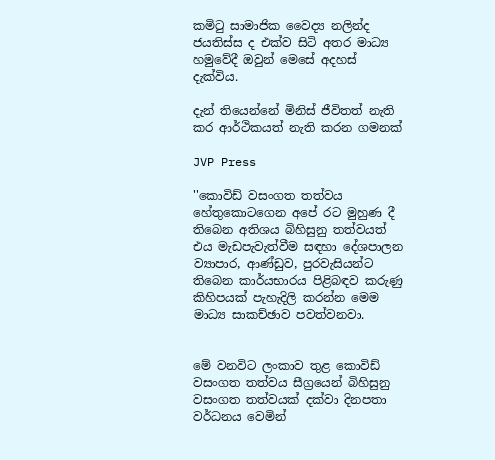කමිටු සාමාජික වෛද්‍ය නලින්ද ජයතිස්ස ද එක්ව සිටි අතර මාධ්‍ය හමුවේදී ඔවුන් මෙසේ අදහස් දැක්විය.

දැන් තියෙන්නේ මිනිස් ජීවිතත් නැති කර ආර්ථිකයත් නැති කරන ගමනක්

JVP Press

''කොවිඩ් වසංගත තත්වය හේතුකොටගෙන අපේ රට මුහුණ දී තිබෙන අතිශය බිහිසුනු තත්වයත් එය මැඩපැවැත්වීම සඳහා දේශපාලන ව්‍යාපාර, ආණ්ඩුව, පුරවැසියන්ට තිබෙන කාර්යභාරය පිළිබඳව කරුණු කිහිපයක් පැහැදිලි කරන්න මෙම මාධ්‍ය සාකච්ඡාව පවත්වනවා.


මේ වනවිට ලංකාව තුළ කොවිඩ් වසංගත තත්වය සීග්‍රයෙන් බිහිසුනු වසංගත තත්වයක් දක්වා දිනපතා වර්ධනය වෙමින්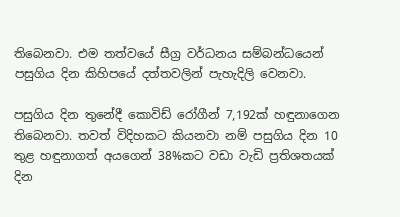තිබෙනවා. එම තත්වයේ සීග්‍ර වර්ධනය සම්බන්ධයෙන් පසුගිය දින කිහිපයේ දත්තවලින් පැහැදිලි වෙනවා.

පසුගිය දින තුනේදී කොවිඩ් රෝගීන් 7,192ක් හඳුනාගෙන තිබෙනවා. තවත් විදිහකට කියනවා නම් පසුගිය දින 10 තුළ හඳුනාගත් අයගෙන් 38%කට වඩා වැඩි ප්‍රතිශතයක් දින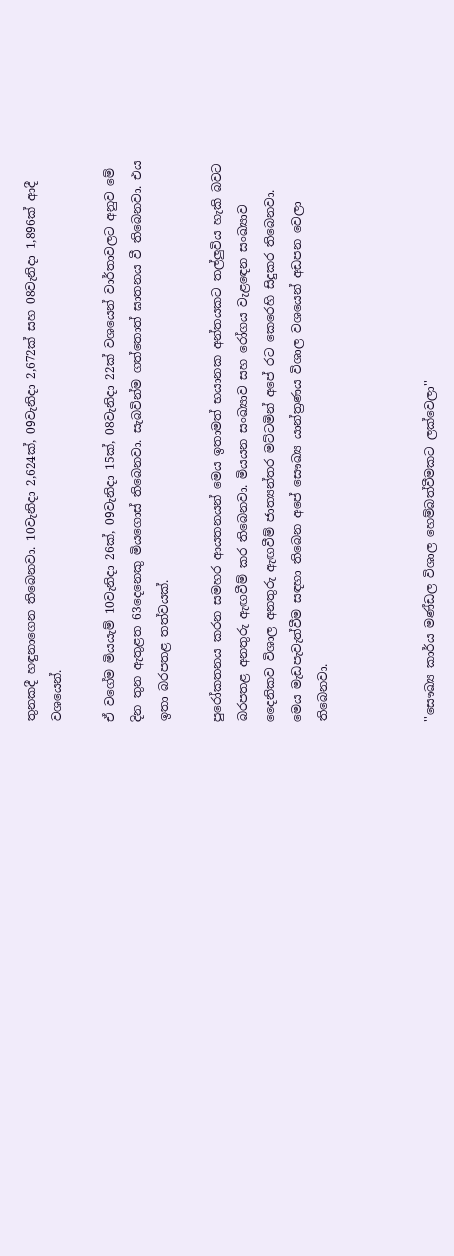තුනකදී හඳුනාගෙන තිබෙනවා. 10වැනිදා 2,624ක්, 09වැනිදා 2,672ක් සහ 08වැනිදා 1,896ක් ආදී වශයෙන්.

ඒ වගේම මියයැම් 10වැනිදා 26ක්, 09වැනිදා 15ක්, 08වැනිදා 22ක් වශයෙන් වාර්තාවලට අනුව මේ දින තුන ඇතුළත 63දෙනෙකු මියගොස් තිබෙනවා. සැබවින්ම ගත්තොත් ඝාතනය වී තිබෙනවා. එය ඉතා බරපතළ තත්වයක්.

පුරෝකතනය කරන සමහර ආයතනයන් මෙය ඉතාමත් භයානක අන්තයකට තල්ලුවිය හැකි බවට බරපතළ අනතුරු ඇඟවීම් කර තිබෙනවා. මියයන සංඛ්‍යාව සහ රෝගය වැළඳෙන සංඛ්‍යාව දෛනිකව විශාල අනතුරු ඇඟවීම් ජාත්‍යන්තර මට්ටමින් අපේ රට කෙරෙහි සිදුකර තිබෙනවා. මෙය මැඩපැවැත්වීම සඳහා තිබෙන අපේ සෞඛ්‍ය යාන්ත්‍රණය විශාල වශයෙන් අඩපන වෙලා තිබෙනවා.



''සෞඛ්‍ය කාර්ය මණ්ඩල විශාල හෙම්බත්වීමකට ලක්වෙලා''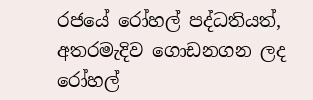රජයේ රෝහල් පද්ධතියත්, අතරමැදිව ගොඩනගන ලද රෝහල්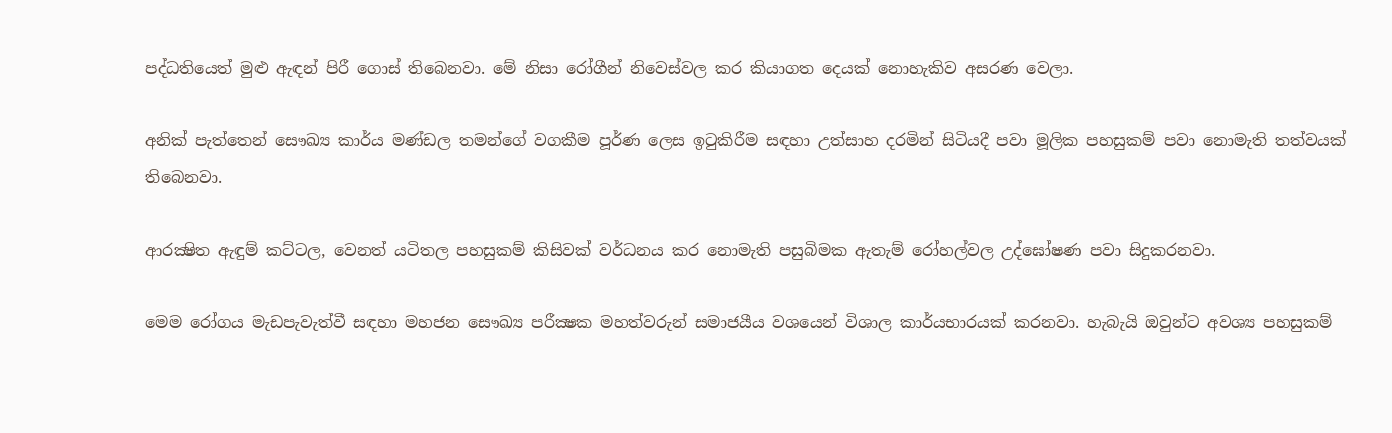පද්ධතියෙත් මුළු ඇඳන් පිරී ගොස් තිබෙනවා. මේ නිසා රෝගීන් නිවෙස්වල කර කියාගත දෙයක් නොහැකිව අසරණ වෙලා.

අනික් පැත්තෙන් සෞඛ්‍ය කාර්ය මණ්ඩල තමන්ගේ වගකීම පූර්ණ ලෙස ඉටුකිරීම සඳහා උත්සාහ දරමින් සිටියදී පවා මූලික පහසුකම් පවා නොමැති තත්වයක් තිබෙනවා.

ආරක්‍ෂිත ඇඳුම් කට්ටල, වෙනත් යටිතල පහසුකම් කිසිවක් වර්ධනය කර නොමැති පසුබිමක ඇතැම් රෝහල්වල උද්ඝෝෂණ පවා සිදුකරනවා.

මෙම රෝගය මැඩපැවැත්වී සඳහා මහජන සෞඛ්‍ය පරීක්‍ෂක මහත්වරුන් සමාජයීය වශයෙන් විශාල කාර්යභාරයක් කරනවා. හැබැයි ඔවුන්ට අවශ්‍ය පහසුකම්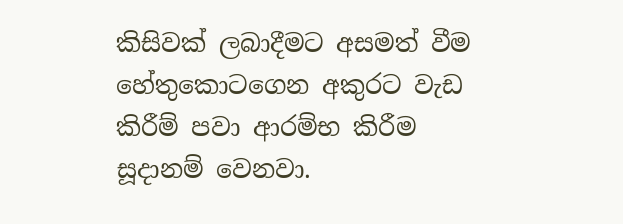කිසිවක් ලබාදීමට අසමත් වීම හේතුකොටගෙන අකුරට වැඩ කිරීම් පවා ආරම්භ කිරීම සූදානම් වෙනවා.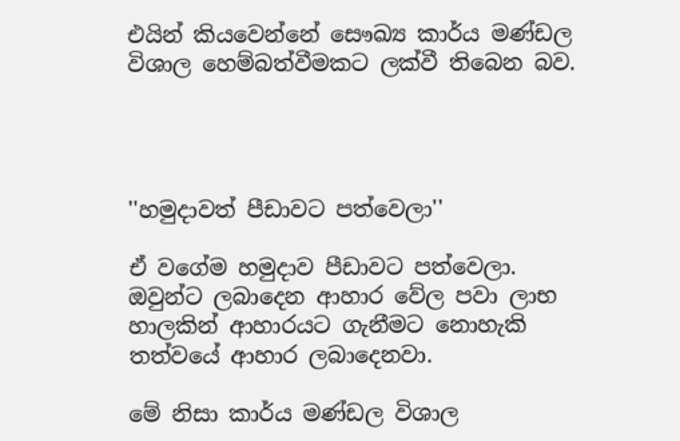එයින් කියවෙන්නේ සෞඛ්‍ය කාර්ය මණ්ඩල විශාල හෙම්බත්වීමකට ලක්වී තිබෙන බව.




''හමුදාවත් පීඩාවට පත්වෙලා''

ඒ වගේම හමුදාව පීඩාවට පත්වෙලා. ඔවුන්ට ලබාදෙන ආහාර වේල පවා ලාභ හාලකින් ආහාරයට ගැනීමට නොහැකි තත්වයේ ආහාර ලබාදෙනවා.

මේ නිසා කාර්ය මණ්ඩල විශාල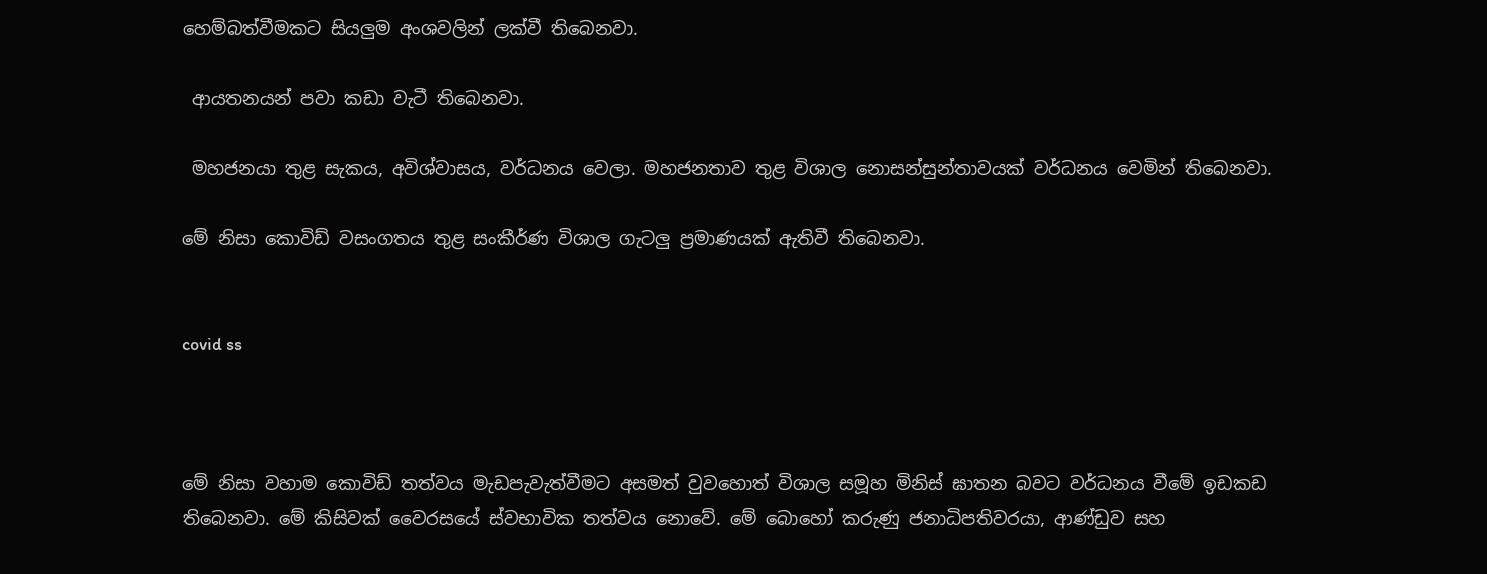හෙම්බත්වීමකට සියලුම අංශවලින් ලක්වී තිබෙනවා.

 ආයතනයන් පවා කඩා වැටී තිබෙනවා.

 මහජනයා තුළ සැකය, අවිශ්වාසය, වර්ධනය වෙලා. මහජනතාව තුළ විශාල නොසන්සුන්තාවයක් වර්ධනය වෙමින් තිබෙනවා.

මේ නිසා කොවිඩ් වසංගතය තුළ සංකීර්ණ විශාල ගැටලු ප්‍රමාණයක් ඇතිවී තිබෙනවා.


covid ss



මේ නිසා වහාම කොවිඩ් තත්වය මැඩපැවැත්වීමට අසමත් වුවහොත් විශාල සමූහ මිනිස් ඝාතන බවට වර්ධනය වීමේ ඉඩකඩ තිබෙනවා. මේ කිසිවක් වෛරසයේ ස්වභාවික තත්වය නොවේ. මේ බොහෝ කරුණු ජනාධිපතිවරයා, ආණ්ඩුව සහ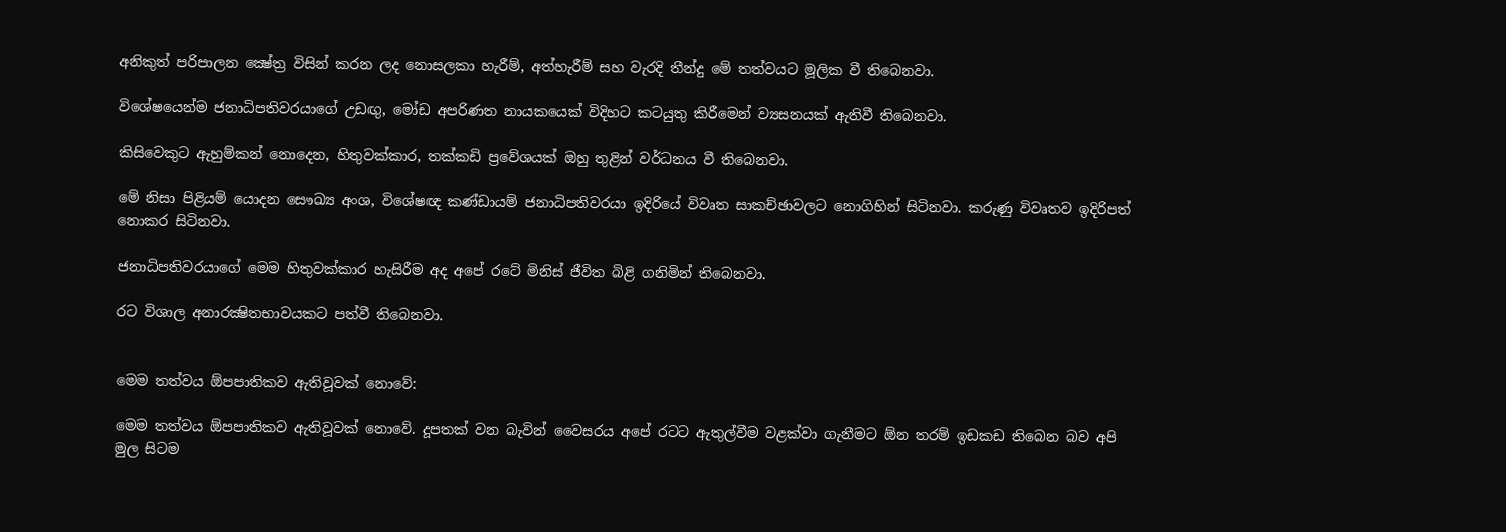අනිකුත් පරිපාලන ක්‍ෂේත්‍ර විසින් කරන ලද නොසලකා හැරීම්, අත්හැරීම් සහ වැරදි තීන්දු මේ තත්වයට මූලික වී තිබෙනවා.

විශේෂයෙන්ම ජනාධිපතිවරයාගේ උඩඟු, මෝඩ අපරිණත නායකයෙක් විදිහට කටයුතු කිරීමෙන් ව්‍යසනයක් ඇතිවී තිබෙනවා.

කිසිවෙකුට ඇහුම්කන් නොදෙන, හිතුවක්කාර, තක්කඩි ප්‍රවේශයක් ඔහු තුළින් වර්ධනය වී තිබෙනවා.

මේ නිසා පිළියම් යොදන සෞඛ්‍ය අංශ, විශේෂඥ කණ්ඩායම් ජනාධිපතිවරයා ඉදිරියේ විවෘත සාකච්ඡාවලට නොගිහින් සිටිනවා. කරුණු විවෘතව ඉදිරිපත් නොකර සිටිනවා.

ජනාධිපතිවරයාගේ මෙම හිතුවක්කාර හැසිරීම අද අපේ රටේ මිනිස් ජීවිත බිළි ගනිමින් තිබෙනවා.

රට විශාල අනාරක්‍ෂිතභාවයකට පත්වී තිබෙනවා.


මෙම තත්වය ඕපපාතිකව ඇතිවූවක් නොවේ:

මෙම තත්වය ඕපපාතිකව ඇතිවූවක් නොවේ. දූපතක් වන බැවින් වෛසරය අපේ රටට ඇතුල්වීම වළක්වා ගැනීමට ඕන තරම් ඉඩකඩ තිබෙන බව අපි මුල සිටම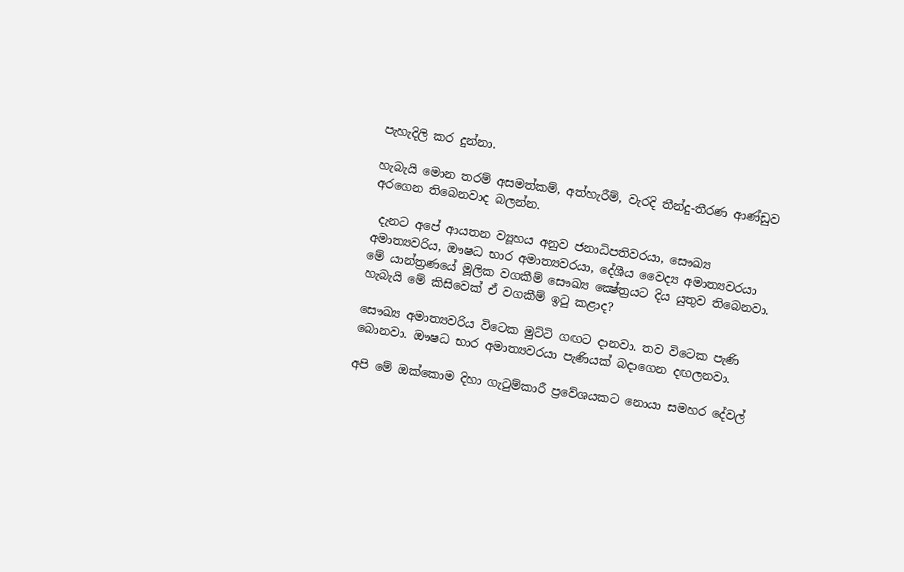පැහැදිලි කර දුන්නා.

හැබැයි මොන තරම් අසමත්කම්, අත්හැරීම්, වැරදි තීන්දු-තීරණ ආණ්ඩුව අරගෙන තිබෙනවාද බලන්න.

 දැනට අපේ ආයතන ව්‍යූහය අනුව ජනාධිපතිවරයා, සෞඛ්‍ය අමාත්‍යවරිය, ඖෂධ භාර අමාත්‍යවරයා, දේශීය වෛද්‍ය අමාත්‍යවරයා මේ යාන්ත්‍රණයේ මූලික වගකීම් සෞඛ්‍ය ක්‍ෂේත්‍රයට දිය යුතුව තිබෙනවා. හැබැයි මේ කිසිවෙක් ඒ වගකීම් ඉටු කළාද?

සෞඛ්‍ය අමාත්‍යවරිය විටෙක මුට්ටි ගඟට දානවා. තව විටෙක පැණි බොනවා. ඖෂධ භාර අමාත්‍යවරයා පැණියක් බදාගෙන දඟලනවා.

අපි මේ ඔක්කොම දිහා ගැටුම්කාරී ප්‍රවේශයකට නොයා සමහර දේවල්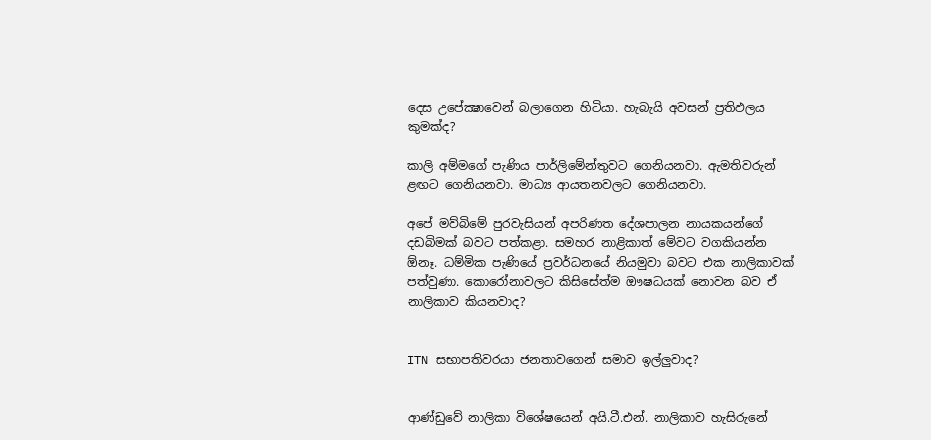දෙස උපේක්‍ෂාවෙන් බලාගෙන හිටියා. හැබැයි අවසන් ප්‍රතිඵලය කුමක්ද?

කාලි අම්මගේ පැණිය පාර්ලිමේන්තුවට ගෙනියනවා. ඇමතිවරුන් ළඟට ගෙනියනවා. මාධ්‍ය ආයතනවලට ගෙනියනවා.

අපේ මව්බිමේ පුරවැසියන් අපරිණත දේශපාලන නායකයන්ගේ දඩබිමක් බවට පත්කළා. සමහර නාළිකාත් මේවට වගකියන්න ඕනෑ. ධම්මික පැණියේ ප්‍රවර්ධනයේ නියමුවා බවට එක නාලිකාවක් පත්වුණා. කොරෝනාවලට කිසිසේත්ම ඖෂධයක් නොවන බව ඒ නාලිකාව කියනවාද?


ITN සභාපතිවරයා ජනතාවගෙන් සමාව ඉල්ලුවාද?


ආණ්ඩුවේ නාලිකා විශේෂයෙන් අයි.ටී.එන්. නාලිකාව හැසිරුනේ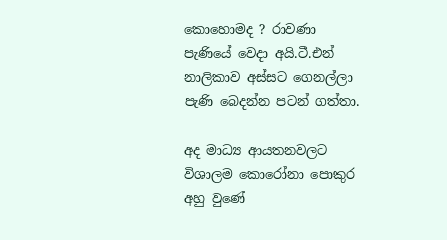කොහොමද ? රාවණා පැණියේ වෙදා අයි.ටී.එන් නාලිකාව අස්සට ගෙනල්ලා පැණි බෙදන්න පටන් ගත්තා.

අද මාධ්‍ය ආයතනවලට විශාලම කොරෝනා පොකුර අහු වුණේ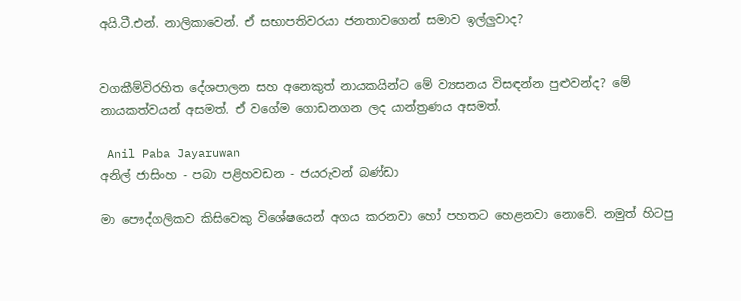අයි.ටී.එන්. නාලිකාවෙන්. ඒ සභාපතිවරයා ජනතාවගෙන් සමාව ඉල්ලුවාද?


වගකීම්විරහිත දේශපාලන සහ අනෙකුත් නායකයින්ට මේ ව්‍යසනය විසඳන්න පුළුවන්ද? මේ නායකත්වයන් අසමත්. ඒ වගේම ගොඩනගන ලද යාන්ත්‍රණය අසමත්.

 Anil Paba Jayaruwan
අනිල් ජාසිංහ - පබා පළිහවඩන - ජයරුවන් බණ්ඩා

මා පෞද්ගලිකව කිසිවෙකු විශේෂයෙන් අගය කරනවා හෝ පහතට හෙළනවා නොවේ. නමුත් හිටපු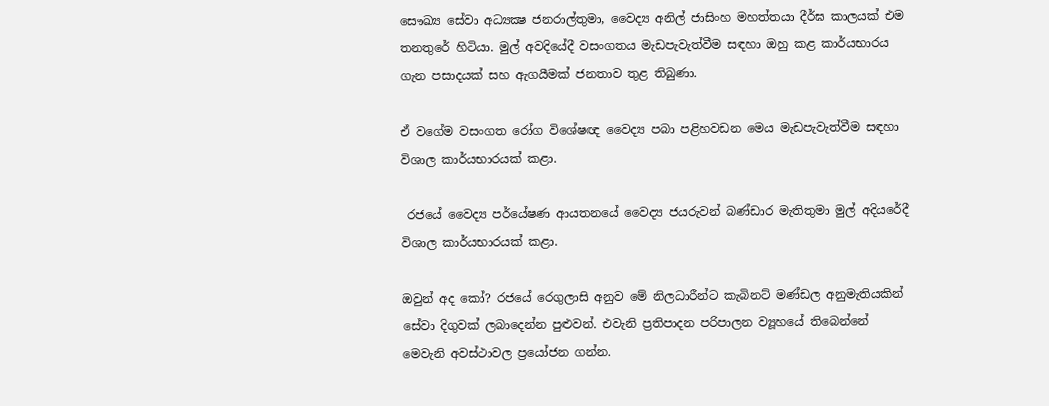සෞඛ්‍ය සේවා අධ්‍යක්‍ෂ ජනරාල්තුමා, වෛද්‍ය අනිල් ජාසිංහ මහත්තයා දීර්ඝ කාලයක් එම තනතුරේ හිටියා. මුල් අවදියේදී වසංගතය මැඩපැවැත්වීම සඳහා ඔහු කළ කාර්යභාරය ගැන පසාදයක් සහ ඇගයීමක් ජනතාව තුළ තිබුණා.

ඒ වගේම වසංගත රෝග විශේෂඥ වෛද්‍ය පබා පළිහවඩන මෙය මැඩපැවැත්වීම සඳහා විශාල කාර්යභාරයක් කළා.

 රජයේ වෛද්‍ය පර්යේෂණ ආයතනයේ වෛද්‍ය ජයරුවන් බණ්ඩාර මැතිතුමා මුල් අදියරේදී විශාල කාර්යභාරයක් කළා.

ඔවුන් අද කෝ? රජයේ රෙගුලාසි අනුව මේ නිලධාරීන්ට කැබිනට් මණ්ඩල අනුමැතියකින් සේවා දිගුවක් ලබාදෙන්න පුළුවන්. එවැනි ප්‍රතිපාදන පරිපාලන ව්‍යූහයේ තිබෙන්නේ මෙවැනි අවස්ථාවල ප්‍රයෝජන ගන්න.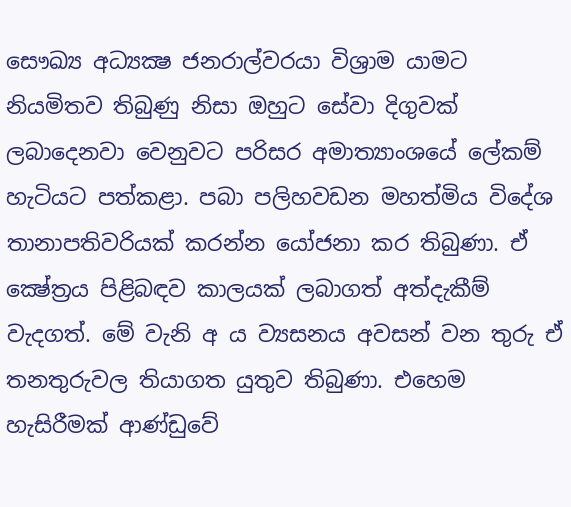සෞඛ්‍ය අධ්‍යක්‍ෂ ජනරාල්වරයා විශ්‍රාම යාමට නියමිතව තිබුණු නිසා ඔහුට සේවා දිගුවක් ලබාදෙනවා වෙනුවට පරිසර අමාත්‍යාංශයේ ලේකම් හැටියට පත්කළා. පබා පලිහවඩන මහත්මිය විදේශ තානාපතිවරියක් කරන්න යෝජනා කර තිබුණා. ඒ ක්‍ෂේත්‍රය පිළිබඳව කාලයක් ලබාගත් අත්දැකීම් වැදගත්. මේ වැනි අ ය ව්‍යසනය අවසන් වන තුරු ඒ තනතුරුවල තියාගත යුතුව තිබුණා. එහෙම හැසිරීමක් ආණ්ඩුවේ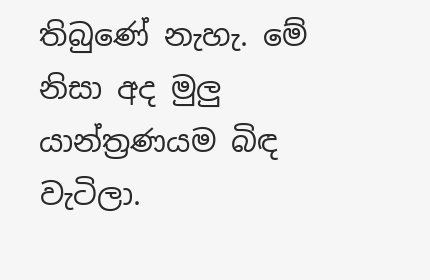තිබුණේ නැහැ. මේ නිසා අද මුලු යාන්ත්‍රණයම බිඳ වැටිලා.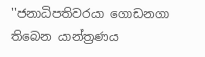''ජනාධිපතිවරයා ගොඩනගා තිබෙන යාන්ත්‍රණය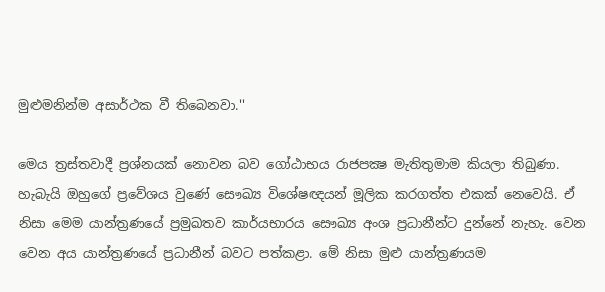මුළුමනින්ම අසාර්ථක වී තිබෙනවා.''

මෙය ත්‍රස්තවාදී ප්‍රශ්නයක් නොවන බව ගෝඨාභය රාජපක්‍ෂ මැතිතුමාම කියලා තිබුණා. හැබැයි ඔහුගේ ප්‍රවේශය වුණේ සෞඛ්‍ය විශේෂඥයන් මූලික කරගත්ත එකක් නෙවෙයි. ඒ නිසා මෙම යාන්ත්‍රණයේ ප්‍රමුඛතව කාර්යභාරය සෞඛ්‍ය අංශ ප්‍රධානීන්ට දුන්නේ නැහැ. වෙන වෙන අය යාන්ත්‍රණයේ ප්‍රධානීන් බවට පත්කළා. මේ නිසා මුළු යාන්ත්‍රණයම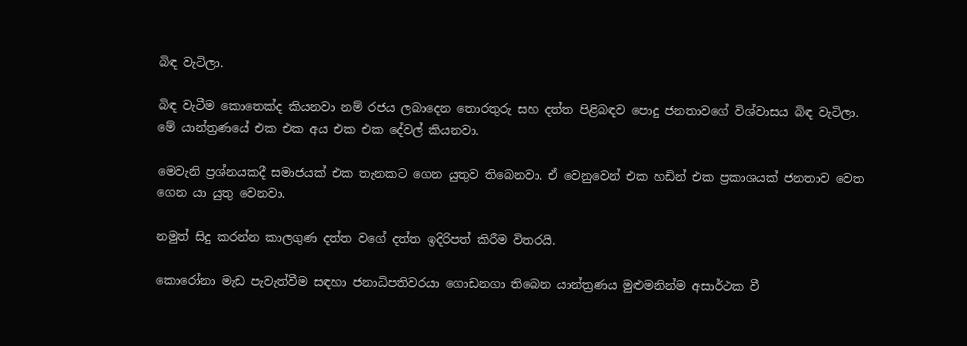බිඳ වැටිලා.

බිඳ වැටීම කොතෙක්ද කියනවා නම් රජය ලබාදෙන තොරතුරු සහ දත්ත පිළිබඳව පොදු ජනතාවගේ විශ්වාසය බිඳ වැටිලා. මේ යාන්ත්‍රණයේ එක එක අය එක එක දේවල් කියනවා.

මෙවැනි ප්‍රශ්නයකදී සමාජයක් එක තැනකට ගෙන යුතුව තිබෙනවා. ඒ වෙනුවෙන් එක හඩින් එක ප්‍රකාශයක් ජනතාව වෙත ගෙන යා යුතු වෙනවා.

නමුත් සිදු කරන්න කාලගුණ දත්ත වගේ දත්ත ඉදිරිපත් කිරීම විතරයි.

කොරෝනා මැඩ පැවැත්වීම සඳහා ජනාධිපතිවරයා ගොඩනගා තිබෙන යාන්ත්‍රණය මුළුමනින්ම අසාර්ථක වී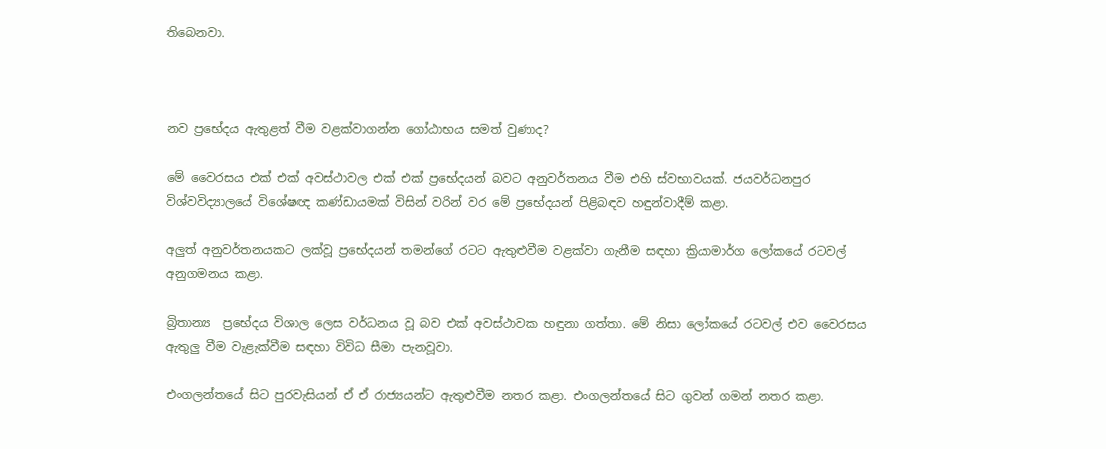තිබෙනවා.



නව ප්‍රභේදය ඇතුළත් වීම වළක්වාගන්න ගෝඨාභය සමත් වුණාද?

මේ වෛරසය එක් එක් අවස්ථාවල එක් එක් ප්‍රභේදයන් බවට අනුවර්තනය වීම එහි ස්වභාවයක්. ජයවර්ධනපුර විශ්වවිද්‍යාලයේ විශේෂඥ කණ්ඩායමක් විසින් වරින් වර මේ ප්‍රභේදයන් පිළිබඳව හඳුන්වාදීම් කළා.

අලුත් අනුවර්තනයකට ලක්වූ ප්‍රභේදයන් තමන්ගේ රටට ඇතුළුවීම වළක්වා ගැනීම සඳහා ක්‍රියාමාර්ග ලෝකයේ රටවල් අනුගමනය කළා.

බ්‍රිතාන්‍ය  ප්‍රභේදය විශාල ලෙස වර්ධනය වූ බව එක් අවස්ථාවක හඳුනා ගත්තා. මේ නිසා ලෝකයේ රටවල් එව වෛරසය ඇතුලු වීම වැළැක්වීම සඳහා විවිධ සීමා පැනවූවා.

එංගලන්තයේ සිට පුරවැසියන් ඒ ඒ රාජ්‍යයන්ට ඇතුළුවීම නතර කළා. එංගලන්තයේ සිට ගුවන් ගමන් නතර කළා.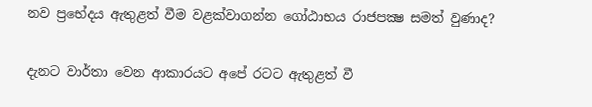නව ප්‍රභේදය ඇතුළත් වීම වළක්වාගන්න ගෝඨාභය රාජපක්‍ෂ සමත් වුණාද?

දැනට වාර්තා වෙන ආකාරයට අපේ රටට ඇතුළත් වී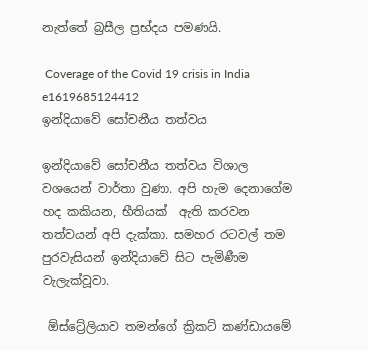නැත්තේ බ්‍රසීල ප්‍රභ්දය පමණයි.

 Coverage of the Covid 19 crisis in India e1619685124412
ඉන්දියාවේ සෝචනීය තත්වය

ඉන්දියාවේ සෝචනීය තත්වය විශාල වශයෙන් වාර්තා වුණා. අපි හැම දෙනාගේම හද කකියන, භීතියක්  ඇති කරවන තත්වයන් අපි දැක්කා. සමහර රටවල් තම පුරවැසියන් ඉන්දියාවේ සිට පැමිණීම වැලැක්වූවා.

 ඕස්ට්‍රේලියාව තමන්ගේ ක්‍රිකට් කණ්ඩායමේ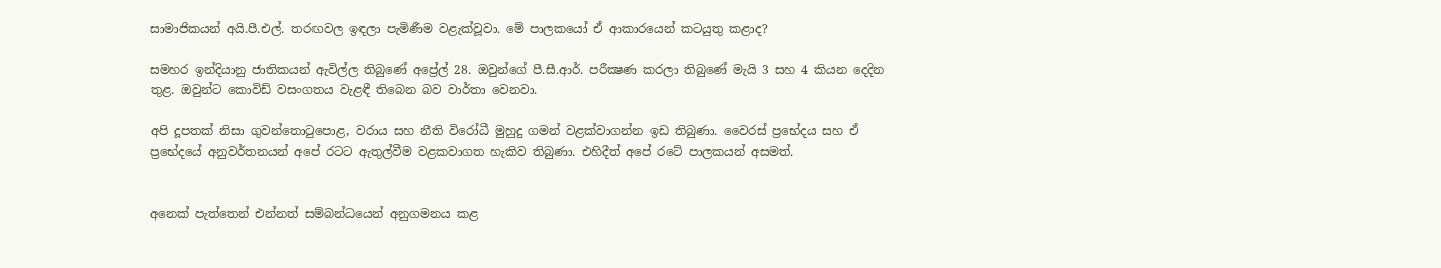සාමාජිකයන් අයි.පී.එල්. තරඟවල ඉඳලා පැමිණීම වළැක්වූවා. මේ පාලකයෝ ඒ ආකාරයෙන් කටයුතු කළාද?

සමහර ඉන්දියානු ජාතිකයන් ඇවිල්ල තිබුණේ අප්‍රේල් 28. ඔවුන්ගේ පී.සී.ආර්. පරීක්‍ෂණ කරලා තිබුණේ මැයි 3 සහ 4 කියන දෙදින තුළ. ඔවුන්ට කොවිඩ් වසංගතය වැළඳී තිබෙන බව වාර්තා වෙනවා.

අපි දූපතක් නිසා ගුවන්තොටුපොළ, වරාය සහ නීති විරෝධී මුහුදු ගමන් වළක්වාගන්න ඉඩ තිබුණා. වෛරස් ප්‍රභේදය සහ ඒ ප්‍රභේදයේ අනුවර්තනයන් අපේ රටට ඇතුල්වීම වළකවාගත හැකිව තිබුණා. එහිදීත් අපේ රටේ පාලකයන් අසමත්.


අනෙක් පැත්තෙන් එන්නත් සම්බන්ධයෙන් අනුගමනය කළ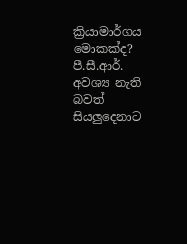ක්‍රියාමාර්ගය මොකක්ද? පී.සී.ආර්. අවශ්‍ය නැති බවත් සියලුදෙනාට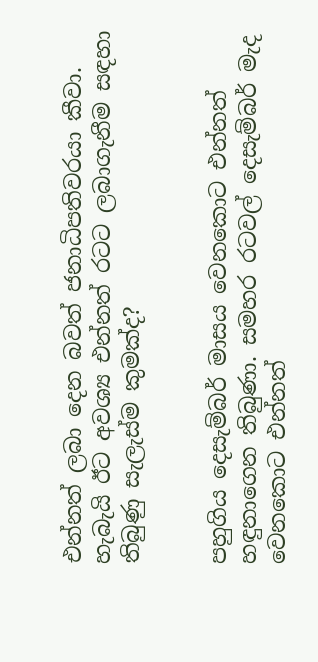එන්නත් ලබා දෙන බවත් ජනාධිපතිවරයා කීවා. හැබැයි ඊට අවශ්‍ය එන්නත් රටට ලබාගැනීම සඳහා තිබුණු සැලැස්ම කුමක්ද?


පහුගිය දෙසැම්බර් මාසය වෙනකොට එන්නත් හඳුනාගෙන තිබුණා. සමහර රටවල් දෙසැම්බර් මැද වෙනකොට එන්නත්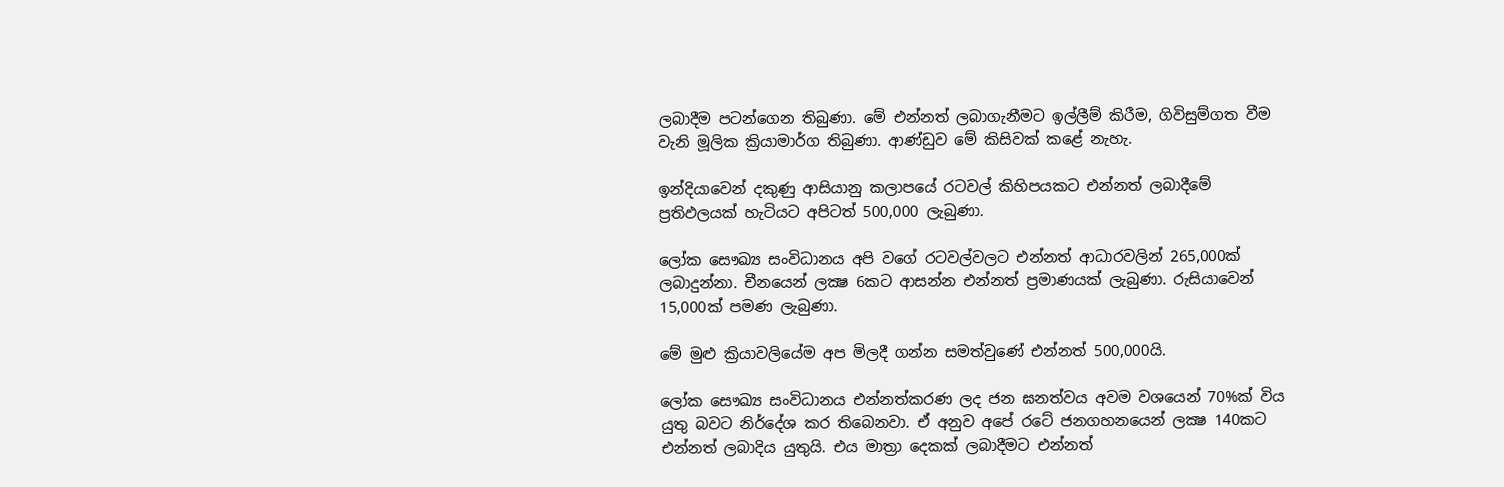ලබාදීම පටන්ගෙන තිබුණා. මේ එන්නත් ලබාගැනීමට ඉල්ලීම් කිරීම, ගිවිසුම්ගත වීම වැනි මූලික ක්‍රියාමාර්ග තිබුණා. ආණ්ඩුව මේ කිසිවක් කළේ නැහැ.

ඉන්දියාවෙන් දකුණු ආසියානු කලාපයේ රටවල් කිහිපයකට එන්නත් ලබාදීමේ ප්‍රතිඵලයක් හැටියට අපිටත් 500,000 ලැබුණා.

ලෝක සෞඛ්‍ය සංවිධානය අපි වගේ රටවල්වලට එන්නත් ආධාරවලින් 265,000ක් ලබාදුන්නා. චීනයෙන් ලක්‍ෂ 6කට ආසන්න එන්නත් ප්‍රමාණයක් ලැබුණා. රුසියාවෙන් 15,000ක් පමණ ලැබුණා.

මේ මුළු ක්‍රියාවලියේම අප මිලදී ගන්න සමත්වුණේ එන්නත් 500,000යි.

ලෝක සෞඛ්‍ය සංවිධානය එන්නත්කරණ ලද ජන ඝනත්වය අවම වශයෙන් 70%ක් විය යුතු බවට නිර්දේශ කර තිබෙනවා. ඒ අනුව අපේ රටේ ජනගහනයෙන් ලක්‍ෂ 140කට එන්නත් ලබාදිය යුතුයි. එය මාත්‍රා දෙකක් ලබාදීමට එන්නත්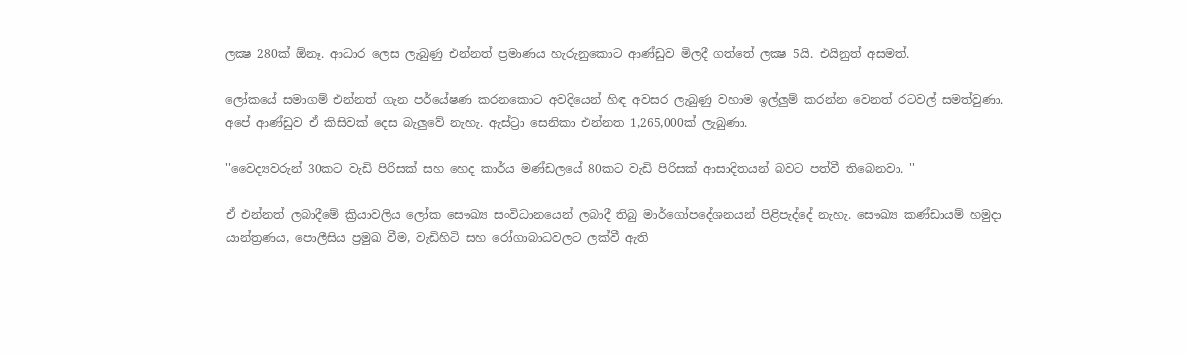ලක්‍ෂ 280ක් ඕනෑ. ආධාර ලෙස ලැබුණු එන්නත් ප්‍රමාණය හැරුනුකොට ආණ්ඩුව මිලදී ගත්තේ ලක්‍ෂ 5යි. එයිනුත් අසමත්.

ලෝකයේ සමාගම් එන්නත් ගැන පර්යේෂණ කරනකොට අවදියෙන් හිඳ අවසර ලැබුණු වහාම ඉල්ලුම් කරන්න වෙනත් රටවල් සමත්වුණා. අපේ ආණ්ඩුව ඒ කිසිවක් දෙස බැලුවේ නැහැ. ඇස්ට්‍රා සෙනිකා එන්නත 1,265,000ක් ලැබුණා.

''වෛද්‍යවරුන් 30කට වැඩි පිරිසක් සහ හෙද කාර්ය මණ්ඩලයේ 80කට වැඩි පිරිසක් ආසාදිතයන් බවට පත්වී තිබෙනවා. ''

ඒ එන්නත් ලබාදීමේ ක්‍රියාවලිය ලෝක සෞඛ්‍ය සංවිධානයෙන් ලබාදී තිබු මාර්ගෝපදේශනයන් පිළිපැද්දේ නැහැ. සෞඛ්‍ය කණ්ඩායම් හමුදා යාන්ත්‍රණය, පොලීසිය ප්‍රමුඛ වීම, වැඩිහිටි සහ රෝගාබාධවලට ලක්වී ඇති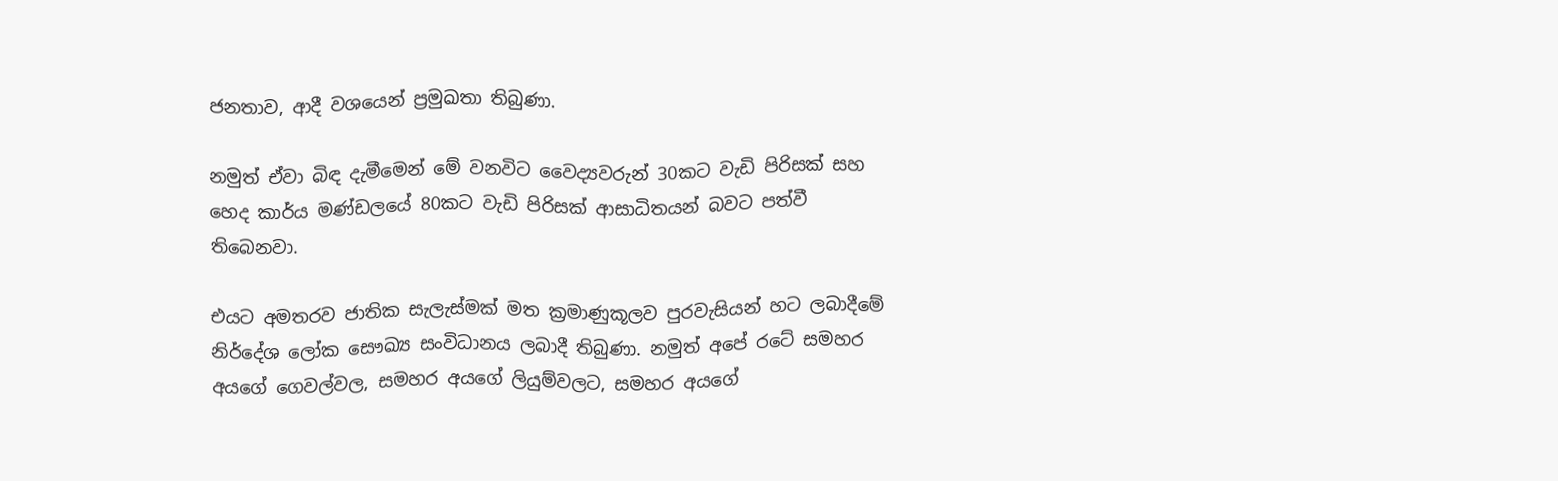ජනතාව, ආදී වශයෙන් ප්‍රමුඛතා තිබුණා.

නමුත් ඒවා බිඳ දැමීමෙන් මේ වනවිට වෛද්‍යවරුන් 30කට වැඩි පිරිසක් සහ හෙද කාර්ය මණ්ඩලයේ 80කට වැඩි පිරිසක් ආසාධිතයන් බවට පත්වී තිබෙනවා.

එයට අමතරව ජාතික සැලැස්මක් මත ක්‍රමාණුකූලව පුරවැසියන් හට ලබාදීමේ නිර්දේශ ලෝක සෞඛ්‍ය සංවිධානය ලබාදී තිබුණා. නමුත් අපේ රටේ සමහර අයගේ ගෙවල්වල, සමහර අයගේ ලියුම්වලට, සමහර අයගේ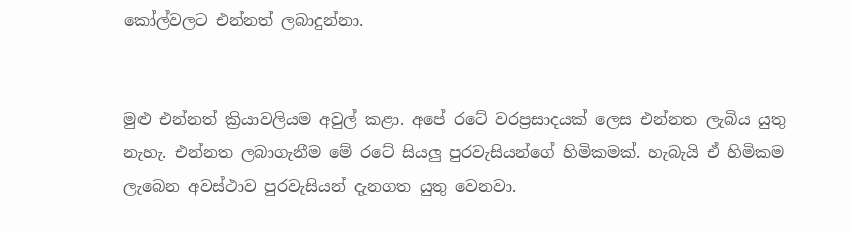කෝල්වලට එන්නත් ලබාදුන්නා.


මුළු එන්නත් ක්‍රියාවලියම අවුල් කළා. අපේ රටේ වරප්‍රසාදයක් ලෙස එන්නත ලැබිය යුතු නැහැ. එන්නත ලබාගැනීම මේ රටේ සියලු පුරවැසියන්ගේ හිමිකමක්. හැබැයි ඒ හිමිකම ලැබෙන අවස්ථාව පුරවැසියන් දැනගත යුතු වෙනවා.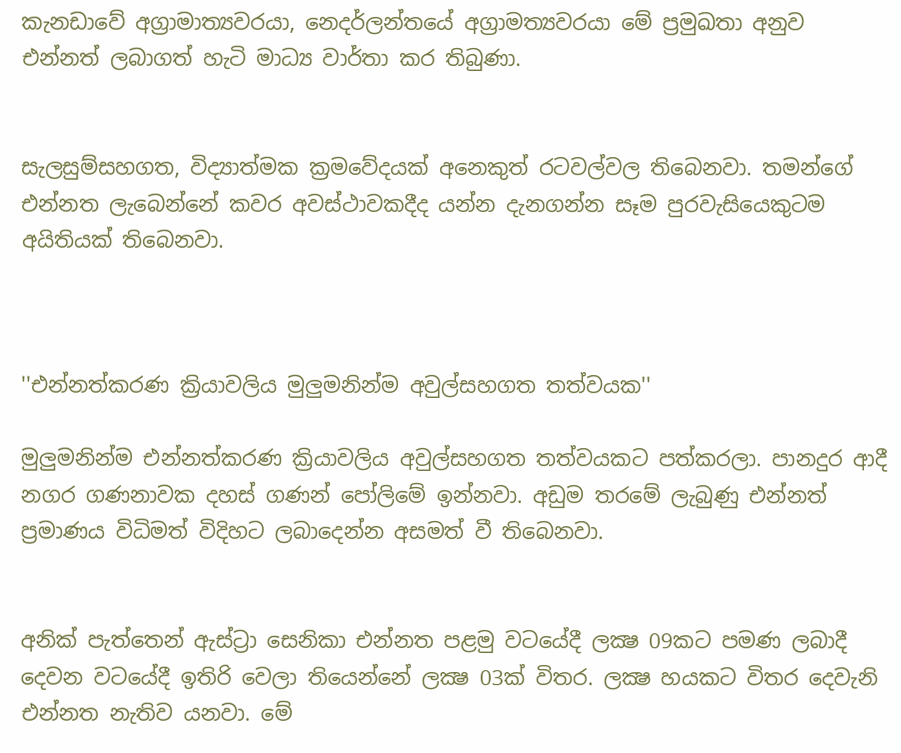කැනඩාවේ අග්‍රාමාත්‍යවරයා, නෙදර්ලන්තයේ අග්‍රාමත්‍යවරයා මේ ප්‍රමුඛතා අනුව එන්නත් ලබාගත් හැටි මාධ්‍ය වාර්තා කර තිබුණා.


සැලසුම්සහගත, විද්‍යාත්මක ක්‍රමවේදයක් අනෙකුත් රටවල්වල තිබෙනවා. තමන්ගේ එන්නත ලැබෙන්නේ කවර අවස්ථාවකදීද යන්න දැනගන්න සෑම පුරවැසියෙකුටම අයිතියක් තිබෙනවා.



''එන්නත්කරණ ක්‍රියාවලිය මුලුමනින්ම අවුල්සහගත තත්වයක''

මුලුමනින්ම එන්නත්කරණ ක්‍රියාවලිය අවුල්සහගත තත්වයකට පත්කරලා. පානදුර ආදී නගර ගණනාවක දහස් ගණන් පෝලිමේ ඉන්නවා. අඩුම තරමේ ලැබුණු එන්නත් ප්‍රමාණය විධිමත් විදිහට ලබාදෙන්න අසමත් වී තිබෙනවා.


අනික් පැත්තෙන් ඇස්ට්‍රා සෙනිකා එන්නත පළමු වටයේදී ලක්‍ෂ 09කට පමණ ලබාදී දෙවන වටයේදී ඉතිරි වෙලා තියෙන්නේ ලක්‍ෂ 03ක් විතර. ලක්‍ෂ හයකට විතර දෙවැනි එන්නත නැතිව යනවා. මේ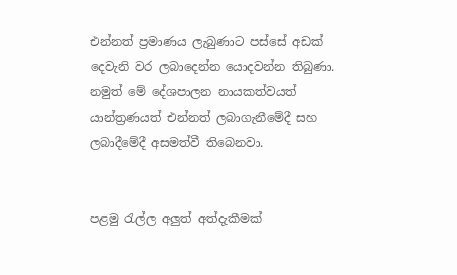එන්නත් ප්‍රමාණය ලැබුණාට පස්සේ අඩක් දෙවැනි වර ලබාදෙන්න යොදවන්න තිබුණා. නමුත් මේ දේශපාලන නායකත්වයත් යාන්ත්‍රණයත් එන්නත් ලබාගැනීමේදී සහ ලබාදීමේදී අසමත්වී තිබෙනවා.


පළමු රැල්ල අලුත් අත්දැකීමක්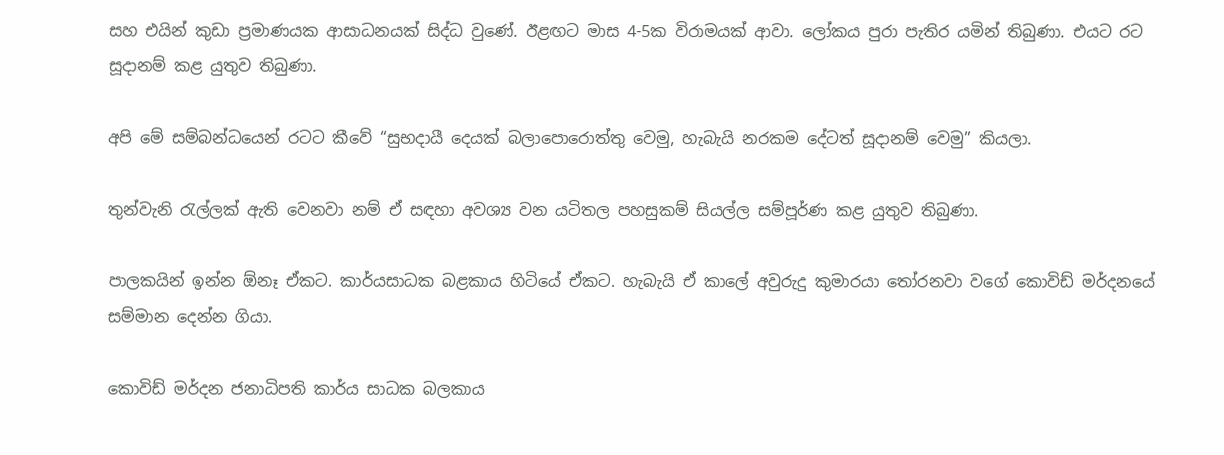සහ එයින් කුඩා ප්‍රමාණයක ආසාධනයක් සිද්ධ වුණේ. ඊළඟට මාස 4-5ක විරාමයක් ආවා. ලෝකය පුරා පැතිර යමින් තිබුණා. එයට රට සූදානම් කළ යුතුව තිබුණා.

අපි මේ සම්බන්ධයෙන් රටට කීවේ “සුභදායී දෙයක් බලාපොරොත්තු වෙමු, හැබැයි නරකම දේටත් සූදානම් වෙමු” කියලා.

තුන්වැනි රැල්ලක් ඇති වෙනවා නම් ඒ සඳහා අවශ්‍ය වන යටිතල පහසුකම් සියල්ල සම්පූර්ණ කළ යුතුව තිබුණා.

පාලකයින් ඉන්න ඕනෑ ඒකට. කාර්යසාධක බළකාය හිටියේ ඒකට. හැබැයි ඒ කාලේ අවුරුදු කුමාරයා තෝරනවා වගේ කොවිඩ් මර්දනයේ සම්මාන දෙන්න ගියා.

කොවිඩ් මර්දන ජනාධිපති කාර්ය සාධක බලකාය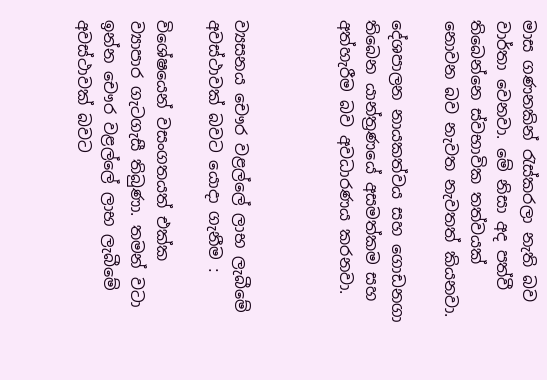මාස ගණනකින් රැස්කරලා නැති බව වාර්තා වෙනවා. මේ නිසා අද පත්වී තිබෙන්නෙ ස්වභාවික තත්වයක් නොවන බව නැවත නැවතත් කියනවා.

දේශපාලන නායකත්වය සහ ගොඩනගා තිබෙන යාන්ත්‍රණයේ අසමත්කම සහ අත්හැරීම බව අවධාරණය කරනවා.



ව්‍යසනය චෞර වළල්ලේ ලාභ ලැබීමේ අවස්ථාවක් බවට යොදා ගැනීම :

විශේෂයෙන් වසංගතයත් එක්ක ව්‍යාපාර ගැටගැසී තිබුණා. තමන් වටා ඉන්න චෞර වළල්ලේ ලාභ ලැබීමේ අවස්ථාවක් බවට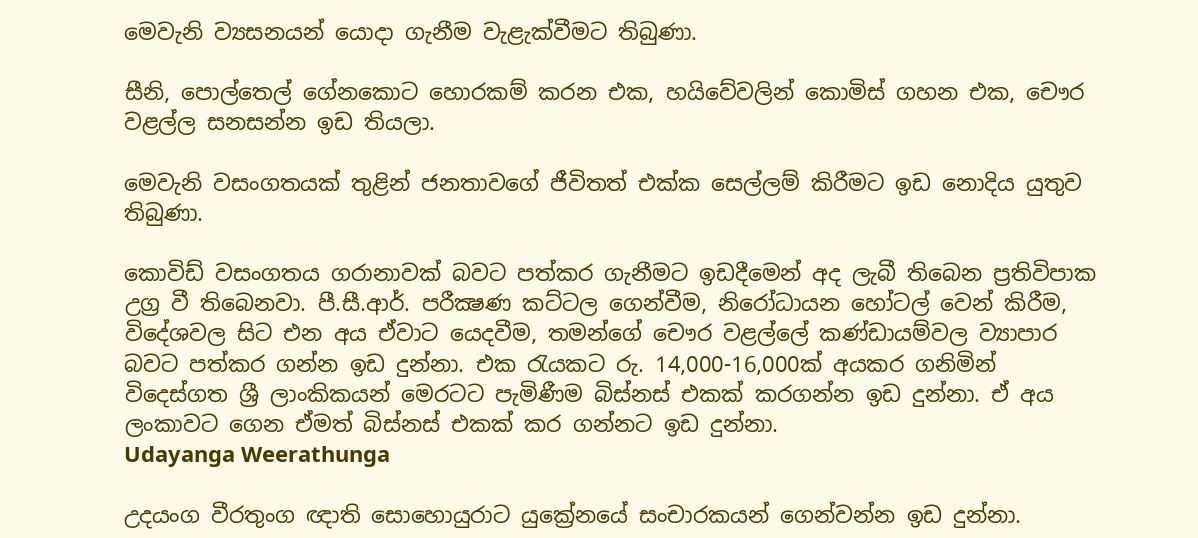මෙවැනි ව්‍යසනයන් යොදා ගැනීම වැළැක්වීමට තිබුණා.

සීනි, පොල්තෙල් ගේනකොට හොරකම් කරන එක, හයිවේවලින් කොමිස් ගහන එක, චෞර වළල්ල සනසන්න ඉඩ තියලා.

මෙවැනි වසංගතයක් තුළින් ජනතාවගේ ජීවිතත් එක්ක සෙල්ලම් කිරීමට ඉඩ නොදිය යුතුව තිබුණා.

කොවිඩ් වසංගතය ගරානාවක් බවට පත්කර ගැනීමට ඉඩදීමෙන් අද ලැබී තිබෙන ප්‍රතිවිපාක උග්‍ර වී තිබෙනවා. පී.සී.ආර්. පරීක්‍ෂණ කට්ටල ගෙන්වීම, නිරෝධායන හෝටල් වෙන් කිරීම, විදේශවල සිට එන අය ඒවාට යෙදවීම, තමන්ගේ චෞර වළල්ලේ කණ්ඩායම්වල ව්‍යාපාර බවට පත්කර ගන්න ඉඩ දුන්නා. එක රැයකට රු. 14,000-16,000ක් අයකර ගනිමින් විදෙස්ගත ශ්‍රී ලාංකිකයන් මෙරටට පැමිණීම බිස්නස් එකක් කරගන්න ඉඩ දුන්නා. ඒ අය ලංකාවට ගෙන ඒමත් බිස්නස් එකක් කර ගන්නට ඉඩ දුන්නා.
Udayanga Weerathunga

උදයංග වීරතුංග ඥාති සොහොයුරාට යුක්‍රේනයේ සංචාරකයන් ගෙන්වන්න ඉඩ දුන්නා.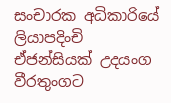සංචාරක අධිකාරියේ ලියාපදිංචි ඒජන්සියක් උදයංග වීරතුංගට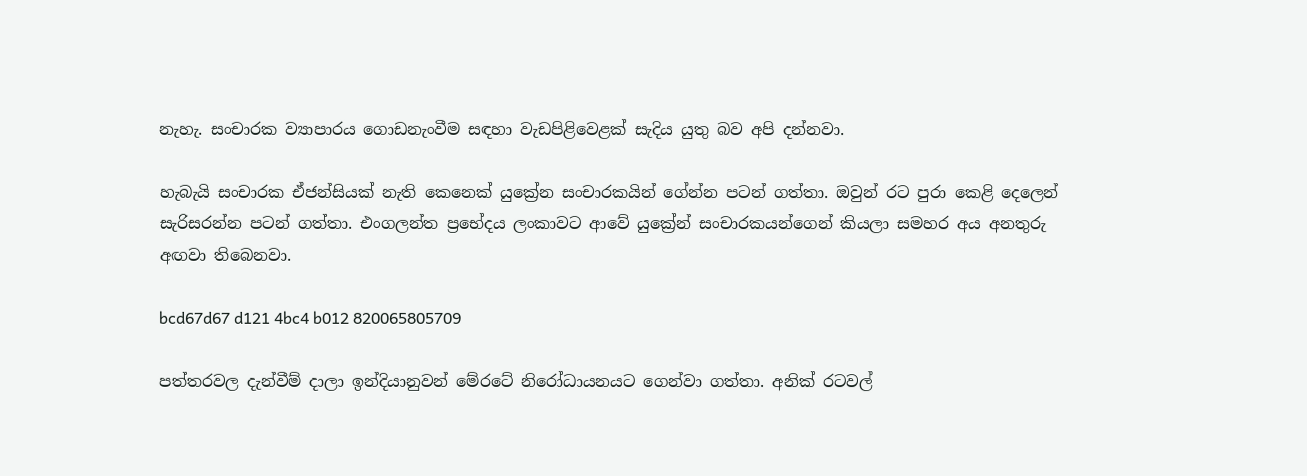නැහැ. සංචාරක ව්‍යාපාරය ගොඩනැංවීම සඳහා වැඩපිළිවෙළක් සැදිය යුතු බව අපි දන්නවා.

හැබැයි සංචාරක ඒජන්සියක් නැති කෙනෙක් යුක්‍රේන සංචාරකයින් ගේන්න පටන් ගත්තා. ඔවුන් රට පුරා කෙළි දෙලෙන් සැරිසරන්න පටන් ගත්තා. එංගලන්ත ප්‍රභේදය ලංකාවට ආවේ යුක්‍රේන් සංචාරකයන්ගෙන් කියලා සමහර අය අනතුරු අඟවා තිබෙනවා.

bcd67d67 d121 4bc4 b012 820065805709

පත්තරවල දැන්වීම් දාලා ඉන්දියානුවන් මේරටේ නිරෝධායනයට ගෙන්වා ගත්තා. අනික් රටවල්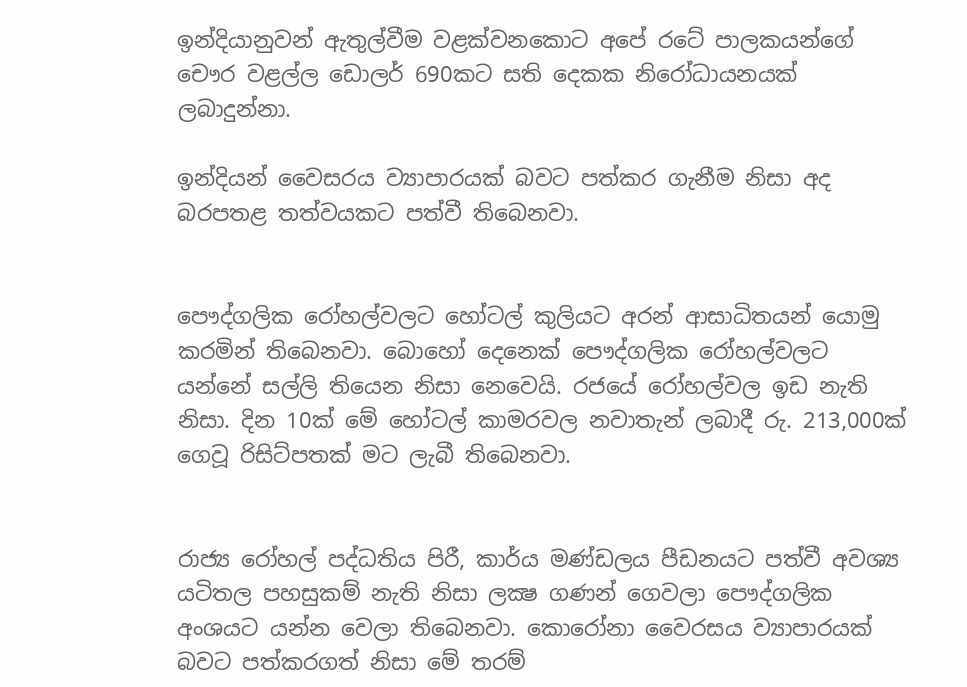ඉන්දියානුවන් ඇතුල්වීම වළක්වනකොට අපේ රටේ පාලකයන්ගේ චෞර වළල්ල ඩොලර් 690කට සති දෙකක නිරෝධායනයක් ලබාදුන්නා.

ඉන්දියන් වෛසරය ව්‍යාපාරයක් බවට පත්කර ගැනීම නිසා අද බරපතළ තත්වයකට පත්වී තිබෙනවා.


පෞද්ගලික රෝහල්වලට හෝටල් කුලියට අරන් ආසාධිතයන් යොමු කරමින් තිබෙනවා. බොහෝ දෙනෙක් පෞද්ගලික රෝහල්වලට යන්නේ සල්ලි තියෙන නිසා නෙවෙයි. රජයේ රෝහල්වල ඉඩ නැති නිසා. දින 10ක් මේ හෝටල් කාමරවල නවාතැන් ලබාදී රු. 213,000ක් ගෙවූ රිසිට්පතක් මට ලැබී තිබෙනවා.


රාජ්‍ය රෝහල් පද්ධතිය පිරී, කාර්ය මණ්ඩලය පීඩනයට පත්වී අවශ්‍ය යටිතල පහසුකම් නැති නිසා ලක්‍ෂ ගණන් ගෙවලා පෞද්ගලික අංශයට යන්න වෙලා තිබෙනවා. කොරෝනා වෛරසය ව්‍යාපාරයක් බවට පත්කරගත් නිසා මේ තරම්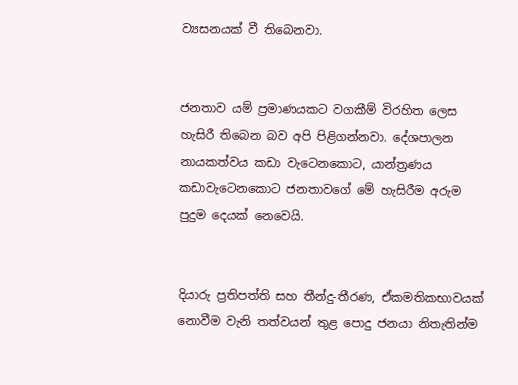ව්‍යසනයක් වී තිබෙනවා.


ජනතාව යම් ප්‍රමාණයකට වගකීම් විරහිත ලෙස හැසිරී තිබෙන බව අපි පිළිගන්නවා. දේශපාලන නායකත්වය කඩා වැටෙනකොට, යාන්ත්‍රණය කඩාවැටෙනකොට ජනතාවගේ මේ හැසිරීම අරුම පුදුම දෙයක් නෙවෙයි.


දියාරු ප්‍රතිපත්ති සහ තීන්දු-තීරණ, ඒකමතිකභාවයක් නොවීම වැනි තත්වයන් තුළ පොදු ජනයා නිතැතින්ම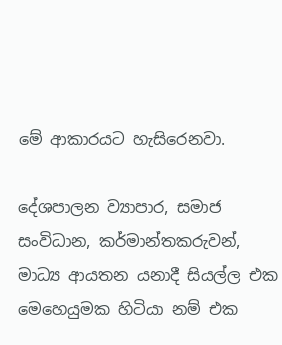මේ ආකාරයට හැසිරෙනවා.

දේශපාලන ව්‍යාපාර, සමාජ සංවිධාන, කර්මාන්තකරුවන්, මාධ්‍ය ආයතන යනාදී සියල්ල එක මෙහෙයුමක හිටියා නම් එක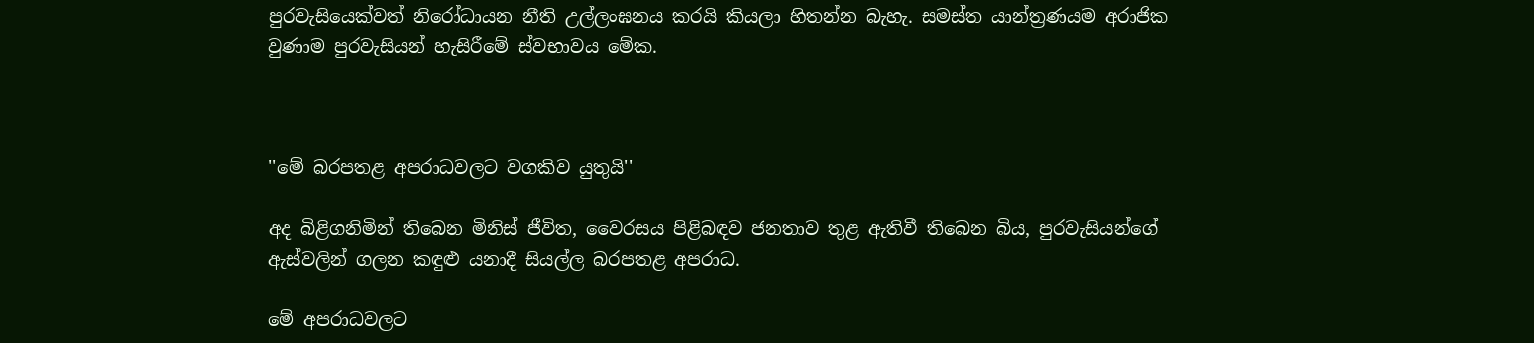පුරවැසියෙක්වත් නිරෝධායන නීති උල්ලංඝනය කරයි කියලා හිතන්න බැහැ. සමස්ත යාන්ත්‍රණයම අරාජික වුණාම පුරවැසියන් හැසිරීමේ ස්වභාවය මේක.



''මේ බරපතළ අපරාධවලට වගකිව යුතුයි''

අද බිළිගනිමින් තිබෙන මිනිස් ජීවිත, වෛරසය පිළිබඳව ජනතාව තුළ ඇතිවී තිබෙන බිය, පුරවැසියන්ගේ ඇස්වලින් ගලන කඳුළු යනාදී සියල්ල බරපතළ අපරාධ.

මේ අපරාධවලට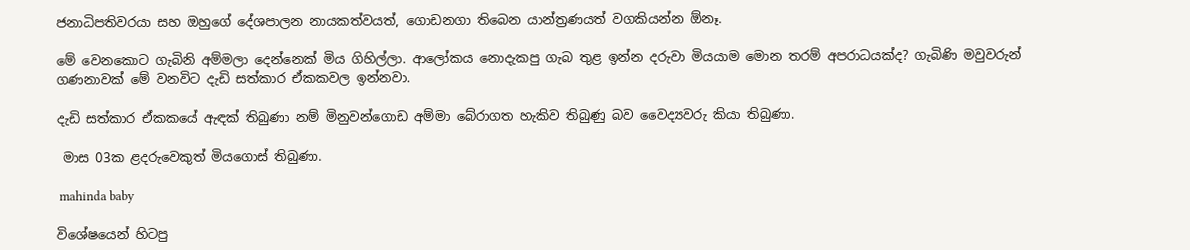ජනාධිපතිවරයා සහ ඔහුගේ දේශපාලන නායකත්වයත්, ගොඩනගා තිබෙන යාන්ත්‍රණයත් වගකියන්න ඕනෑ.

මේ වෙනකොට ගැබිනි අම්මලා දෙන්නෙක් මිය ගිහිල්ලා. ආලෝකය නොදැකපු ගැබ තුළ ඉන්න දරුවා මියයාම මොන තරම් අපරාධයක්ද? ගැබිණි මවුවරුන් ගණනාවක් මේ වනවිට දැඩි සත්කාර ඒකකවල ඉන්නවා.

දැඩි සත්කාර ඒකකයේ ඇඳක් තිබුණා නම් මිනුවන්ගොඩ අම්මා බේරාගත හැකිව තිබුණු බව වෛද්‍යවරු කියා තිබුණා.

 මාස 03ක ළදරුවෙකුත් මියගොස් තිබුණා.

 mahinda baby

විශේෂයෙන් හිටපු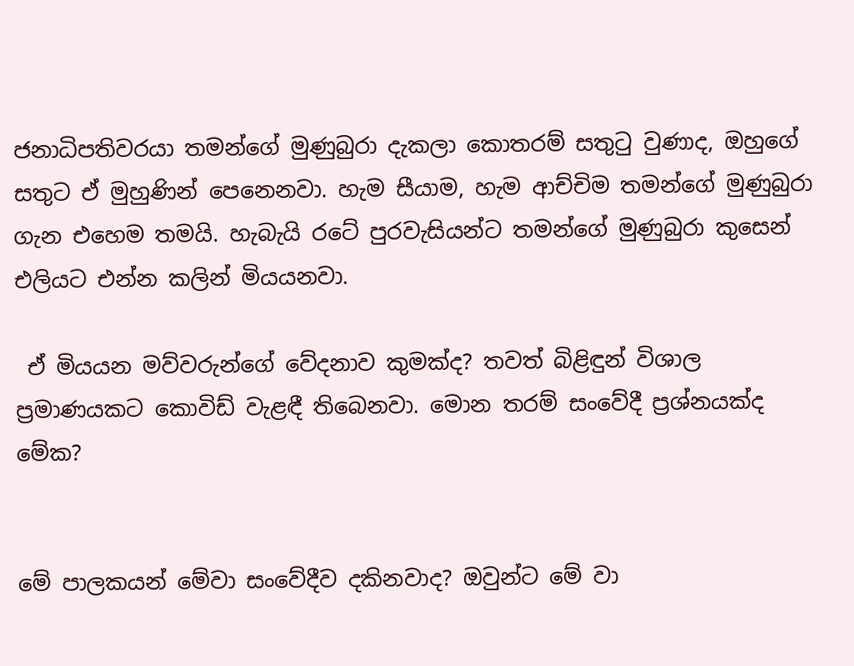ජනාධිපතිවරයා තමන්ගේ මුණුබුරා දැකලා කොතරම් සතුටු වුණාද, ඔහුගේ සතුට ඒ මුහුණින් පෙනෙනවා. හැම සීයාම, හැම ආච්චිම තමන්ගේ මුණුබුරා ගැන එහෙම තමයි. හැබැයි රටේ පුරවැසියන්ට තමන්ගේ මුණුබුරා කුසෙන් එලියට එන්න කලින් මියයනවා.

 ඒ මියයන මව්වරුන්ගේ වේදනාව කුමක්ද? තවත් බිළිඳුන් විශාල ප්‍රමාණයකට කොවිඩ් වැළඳී තිබෙනවා. මොන තරම් සංවේදී ප්‍රශ්නයක්ද මේක?


මේ පාලකයන් මේවා සංවේදීව දකිනවාද? ඔවුන්ට මේ වා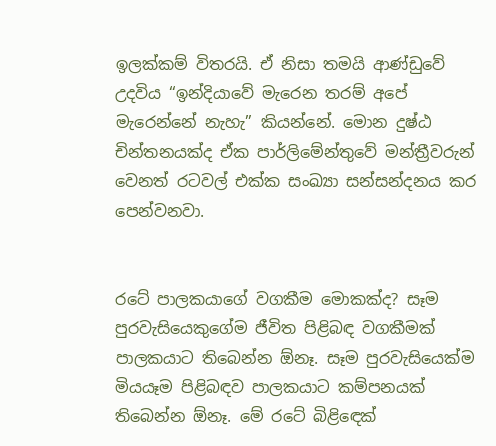ඉලක්කම් විතරයි. ඒ නිසා තමයි ආණ්ඩුවේ උදවිය “ඉන්දියාවේ මැරෙන තරම් අපේ මැරෙන්නේ නැහැ” කියන්නේ. මොන දුෂ්ඨ චින්තනයක්ද ඒක පාර්ලිමේන්තුවේ මන්ත්‍රීවරුන් වෙනත් රටවල් එක්ක සංඛ්‍යා සන්සන්දනය කර පෙන්වනවා.


රටේ පාලකයාගේ වගකීම මොකක්ද? සෑම පුරවැසියෙකුගේම ජීවිත පිළිබඳ වගකීමක් පාලකයාට තිබෙන්න ඕනෑ. සෑම පුරවැසියෙක්ම මියයෑම පිළිබඳව පාලකයාට කම්පනයක් තිබෙන්න ඕනෑ. මේ රටේ බිළිඳෙක්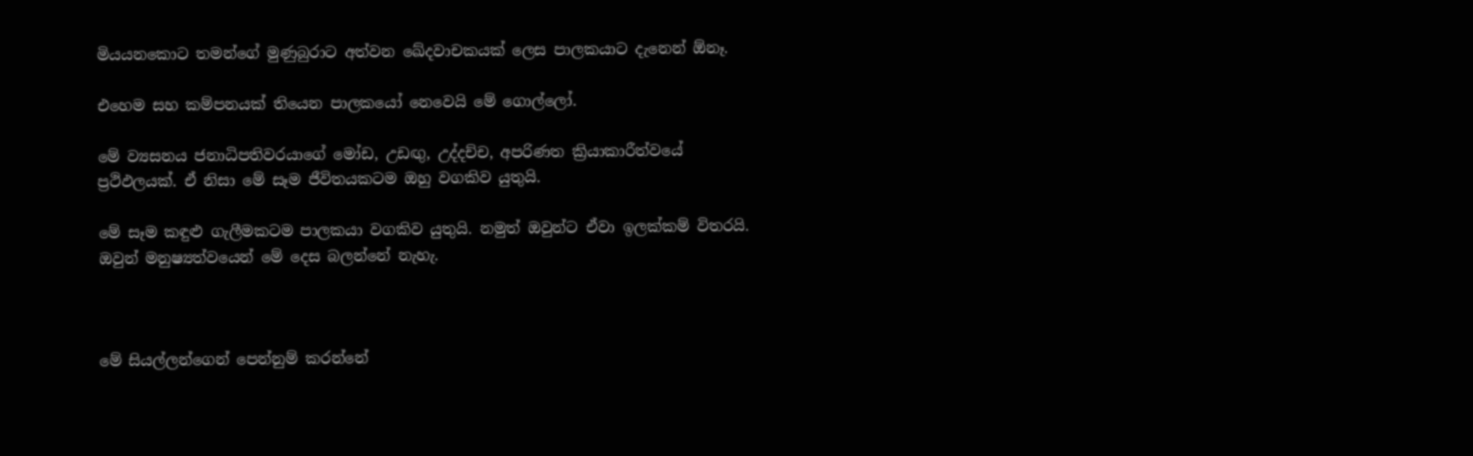මියයනකොට තමන්ගේ මුණුබුරාට අත්වන ඛේදවාචකයක් ලෙස පාලකයාට දැනෙන් ඕනෑ.

එහෙම සහ කම්පනයක් තියෙන පාලකයෝ නෙවෙයි මේ ගොල්ලෝ.

මේ ව්‍යසනය ජනාධිපතිවරයාගේ මෝඩ, උඩඟු, උද්දච්ච, අපරිණත ක්‍රියාකාරීත්වයේ ප්‍රථිඵලයක්. ඒ නිසා මේ සෑම ජීවිතයකටම ඔහු වගකිව යුතුයි.

මේ සෑම කඳුළු ගැලීමකටම පාලකයා වගකිව යුතුයි. නමුත් ඔවුන්ට ඒවා ඉලක්කම් විතරයි. ඔවුන් මනුෂ්‍යත්වයෙන් මේ දෙස බලන්නේ නැහැ.



මේ සියල්ලන්ගෙන් පෙන්නුම් කරන්නේ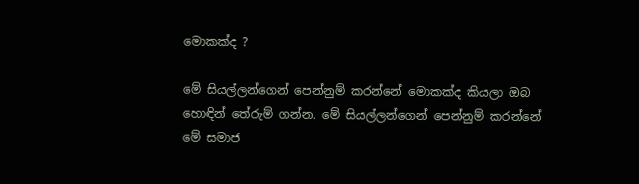මොකක්ද ?

මේ සියල්ලන්ගෙන් පෙන්නුම් කරන්නේ මොකක්ද කියලා ඔබ හොඳින් තේරුම් ගන්න. මේ සියල්ලන්ගෙන් පෙන්නුම් කරන්නේ මේ සමාජ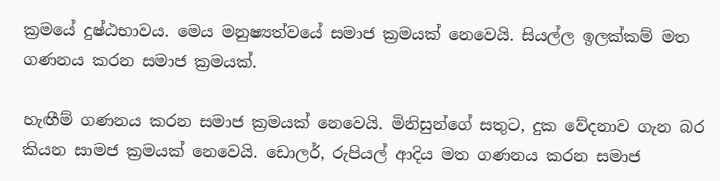ක්‍රමයේ දුෂ්ඨභාවය. මෙය මනුෂ්‍යත්වයේ සමාජ ක්‍රමයක් නෙවෙයි. සියල්ල ඉලක්කම් මත ගණනය කරන සමාජ ක්‍රමයක්.

හැඟීම් ගණනය කරන සමාජ ක්‍රමයක් නෙවෙයි. මිනිසුන්ගේ සතුට, දුක වේදනාව ගැන බර කියන සාමජ ක්‍රමයක් නෙවෙයි. ඩොලර්, රුපියල් ආදිය මත ගණනය කරන සමාජ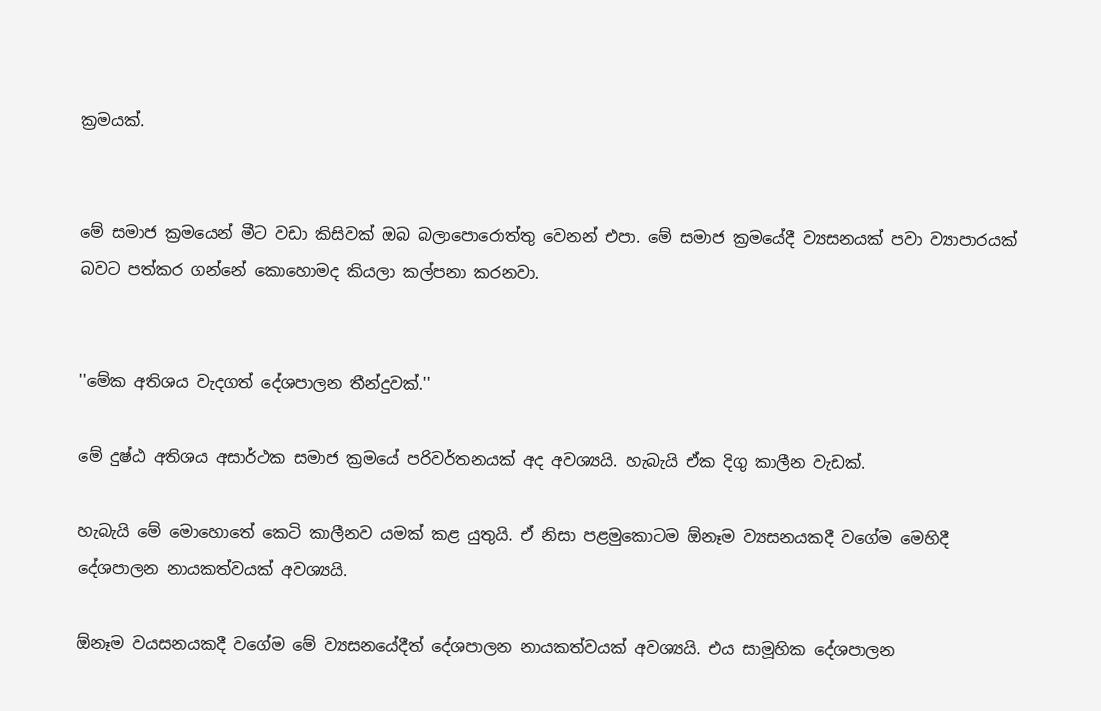ක්‍රමයක්.


මේ සමාජ ක්‍රමයෙන් මීට වඩා කිසිවක් ඔබ බලාපොරොත්තු වෙනන් එපා. මේ සමාජ ක්‍රමයේදී ව්‍යසනයක් පවා ව්‍යාපාරයක් බවට පත්කර ගන්නේ කොහොමද කියලා කල්පනා කරනවා.


''මේක අතිශය වැදගත් දේශපාලන තීන්දුවක්.''

මේ දුෂ්ඨ අතිශය අසාර්ථක සමාජ ක්‍රමයේ පරිවර්තනයක් අද අවශ්‍යයි. හැබැයි ඒක දිගු කාලීන වැඩක්.

හැබැයි මේ මොහොතේ කෙටි කාලීනව යමක් කළ යුතුයි. ඒ නිසා පළමුකොටම ඕනෑම ව්‍යසනයකදී වගේම මෙහිදී දේශපාලන නායකත්වයක් අවශ්‍යයි.

ඕනෑම වයසනයකදී වගේම මේ ව්‍යසනයේදීත් දේශපාලන නායකත්වයක් අවශ්‍යයි. එය සාමූහික දේශපාලන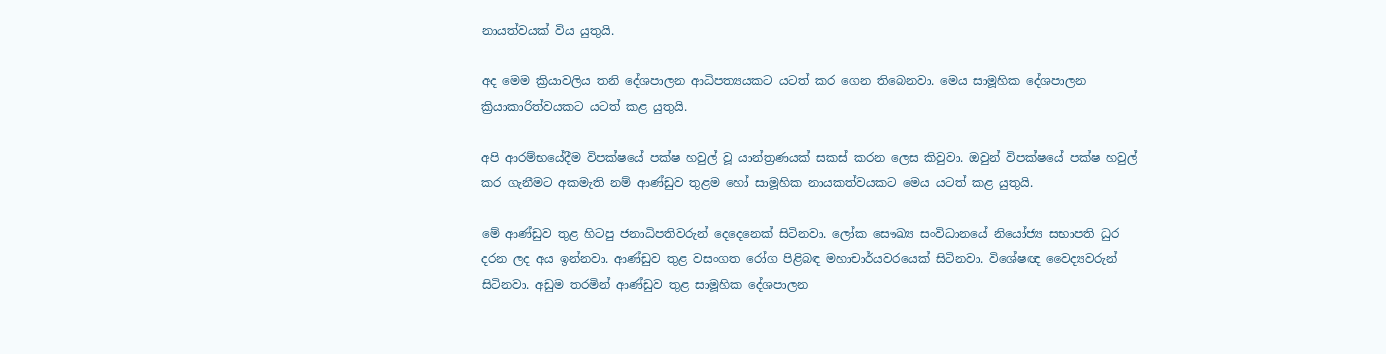නායත්වයක් විය යුතුයි.

අද මෙම ක්‍රියාවලිය තනි දේශපාලන ආධිපත්‍යයකට යටත් කර ගෙන තිබෙනවා. මෙය සාමූහික දේශපාලන ක්‍රියාකාරිත්වයකට යටත් කළ යුතුයි.

අපි ආරම්භයේදීම විපක්ෂයේ පක්ෂ හවුල් වූ යාන්ත්‍රණයක් සකස් කරන ලෙස කිවුවා. ඔවුන් විපක්ෂයේ පක්ෂ හවුල් කර ගැනීමට අකමැති නම් ආණ්ඩුව තුළම හෝ සාමූහික නායකත්වයකට මෙය යටත් කළ යුතුයි.

මේ ආණ්ඩුව තුළ හිටපු ජනාධිපතිවරුන් දෙදෙනෙක් සිටිනවා. ලෝක සෞඛ්‍ය සංවිධානයේ නියෝජ්‍ය සභාපති ධුර දරන ලද අය ඉන්නවා. ආණ්ඩුව තුළ වසංගත රෝග පිළිබඳ මහාචාර්යවරයෙක් සිටිනවා. විශේෂඥ වෛද්‍යවරුන් සිටිනවා. අඩුම තරමින් ආණ්ඩුව තුළ සාමූහික දේශපාලන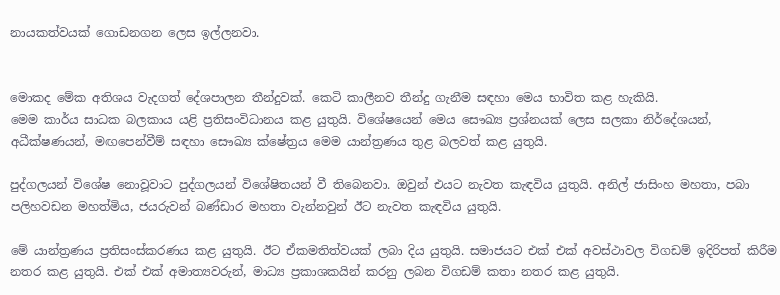නායකත්වයක් ගොඩනගන ලෙස ඉල්ලනවා.


මොකද මේක අතිශය වැදගත් දේශපාලන තීන්දුවක්. කෙටි කාලීනව තීන්දු ගැනීම සඳහා මෙය භාවිත කළ හැකියි.
මෙම කාර්ය සාධක බලකාය යළි ප්‍රතිසංවිධානය කළ යුතුයි. විශේෂයෙන් මෙය සෞඛ්‍ය ප්‍රශ්නයක් ලෙස සලකා නිර්දේශයන්, අධීක්ෂණයන්, මඟපෙන්වීම් සඳහා සෞඛ්‍ය ක්ෂේත්‍රය මෙම යාන්ත්‍රණය තුළ බලවත් කළ යුතුයි.

පුද්ගලයන් විශේෂ නොවූවාට පුද්ගලයන් විශේෂිතයන් වී තිබෙනවා. ඔවුන් එයට නැවත කැඳවිය යුතුයි. අනිල් ජාසිංහ මහතා, පබා පලිහවඩන මහත්මිය, ජයරුවන් බණ්ඩාර මහතා වැන්නවුන් ඊට නැවත කැඳවිය යුතුයි.

මේ යාන්ත්‍රණය ප්‍රතිසංස්කරණය කළ යුතුයි. ඊට ඒකමතිත්වයක් ලබා දිය යුතුයි. සමාජයට එක් එක් අවස්ථාවල විගඩම් ඉදිරිපත් කිරීම නතර කළ යුතුයි. එක් එක් අමාත්‍යවරුන්, මාධ්‍ය ප්‍රකාශකයින් කරනු ලබන විගඩම් කතා නතර කළ යුතුයි.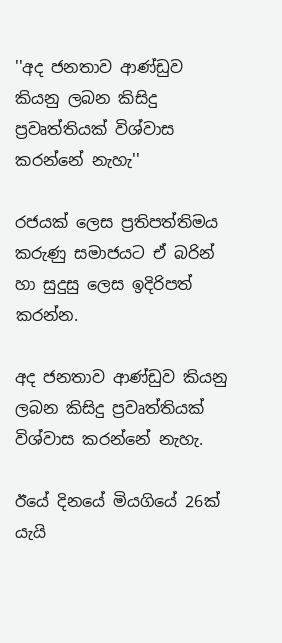''අද ජනතාව ආණ්ඩුව කියනු ලබන කිසිදු ප්‍රවෘත්තියක් විශ්වාස කරන්නේ නැහැ''

රජයක් ලෙස ප්‍රතිපත්තිමය කරුණු සමාජයට ඒ බරින් හා සුදුසු ලෙස ඉදිරිපත් කරන්න.

අද ජනතාව ආණ්ඩුව කියනු ලබන කිසිදු ප්‍රවෘත්තියක් විශ්වාස කරන්නේ නැහැ.

ඊයේ දිනයේ මියගියේ 26ක් යැයි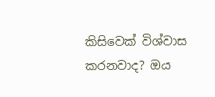කිසිවෙක් විශ්වාස කරනවාද? ඔය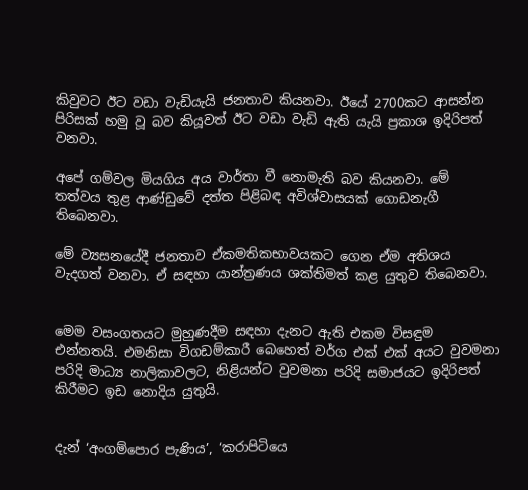කිවුවට ඊට වඩා වැඩියැයි ජනතාව කියනවා. ඊයේ 2700කට ආසන්න පිරිසක් හමු වූ බව කියූවත් ඊට වඩා වැඩි ඇති යැයි ප්‍රකාශ ඉදිරිපත් වනවා.

අපේ ගම්වල මියගිය අය වාර්තා වී නොමැති බව කියනවා. මේ තත්වය තුළ ආණ්ඩුවේ දත්ත පිළිබඳ අවිශ්වාසයක් ගොඩනැගී තිබෙනවා.

මේ ව්‍යසනයේදී ජනතාව ඒකමතිකභාවයකට ගෙන ඒම අතිශය වැදගත් වනවා. ඒ සඳහා යාන්ත්‍රණය ශක්තිමත් කළ යුතුව තිබෙනවා.


මෙම වසංගතයට මුහුණදීම සඳහා දැනට ඇති එකම විසඳුම එන්නතයි. එමනිසා විගඩම්කාරී බෙහෙත් වර්ග එක් එක් අයට වුවමනා පරිදි මාධ්‍ය නාලිකාවලට, නිළියන්ට වුවමනා පරිදි සමාජයට ඉදිරිපත් කිරීමට ඉඩ නොදිය යුතුයි.


දැන් ‘අංගම්පොර පැණිය’, ‘කරාපිටියෙ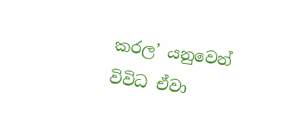කරල’ යනුවෙන් විවිධ ඒවා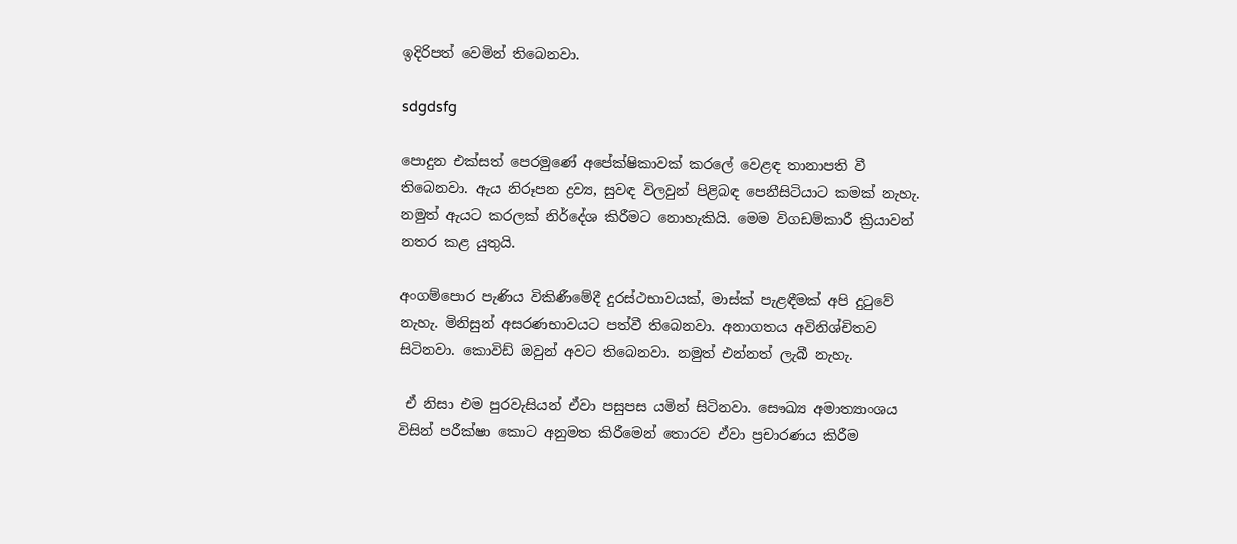ඉදිරිපත් වෙමින් තිබෙනවා.

sdgdsfg

පොදුන එක්සත් පෙරමුණේ අපේක්ෂිකාවක් කරලේ වෙළඳ තානාපති වී තිබෙනවා. ඇය නිරූපන ද්‍රව්‍ය, සුවඳ විලවුන් පිළිබඳ පෙනීසිටියාට කමක් නැහැ. නමුත් ඇයට කරලක් නිර්දේශ කිරීමට නොහැකියි. මෙම විගඩම්කාරී ක්‍රියාවන් නතර කළ යුතුයි.

අංගම්පොර පැණිය විකිණීමේදී දුරස්ථභාවයක්, මාස්ක් පැළඳීමක් අපි දුටුවේ නැහැ. මිනිසුන් අසරණභාවයට පත්වී තිබෙනවා. අනාගතය අවිනිශ්චිතව සිටිනවා. කොවිඩ් ඔවුන් අවට තිබෙනවා. නමුත් එන්නත් ලැබී නැහැ.

 ඒ නිසා එම පුරවැසියන් ඒවා පසුපස යමින් සිටිනවා. සෞඛ්‍ය අමාත්‍යාංශය විසින් පරීක්ෂා කොට අනුමත කිරීමෙන් තොරව ඒවා ප්‍රචාරණය කිරීම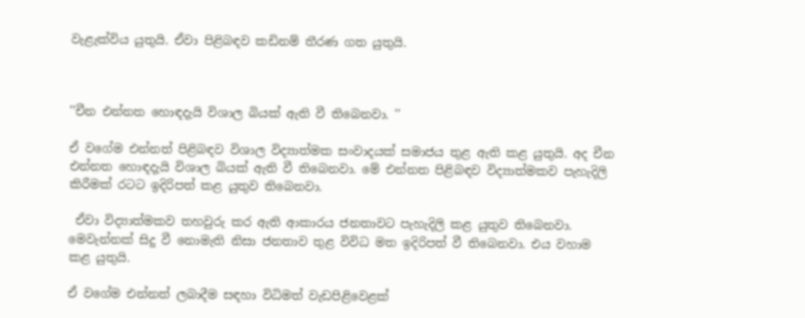වැළැක්විය යුතුයි. ඒවා පිළිබඳව කඩිනම් තීරණ ගත යුතුයි.



''චීන එන්නත හොඳදැයි විශාල බියක් ඇති වී තිබෙනවා. ''

ඒ වගේම එන්නත් පිළිබඳව විශාල විද්‍යාත්මක සංවාදයක් සමාජය තුළ ඇති කළ යුතුයි. අද චීන එන්නත හොඳදැයි විශාල බියක් ඇති වී තිබෙනවා. මේ එන්නත පිළිබඳව විද්‍යාත්මකව පැහැදිලි කිරීමක් රටට ඉදිරිපත් කළ යුතුව තිබෙනවා.

 ඒවා විද්‍යාත්මකව තහවුරු කර ඇති ආකාරය ජනතාවට පැහැදිලි කළ යුතුව තිබෙනවා. මෙවැන්නක් සිදු වී නොමැති නිසා ජනතාව තුළ විවිධ මත ඉදිරිපත් වී තිබෙනවා. එය වහාම කළ යුතුයි.

ඒ වගේම එන්නත් ලබාදීම සඳහා විධිමත් වැඩපිළිවෙළක්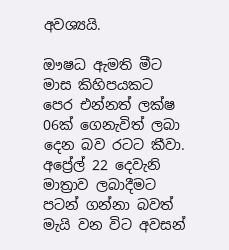අවශ්‍යයි.

ඖෂධ ඇමති මීට මාස කිහිපයකට පෙර එන්නත් ලක්ෂ 06ක් ගෙනැවිත් ලබා දෙන බව රටට කීවා. අප්‍රේල් 22 දෙවැනි මාත්‍රාව ලබාදීමට පටන් ගන්නා බවත් මැයි වන විට අවසන්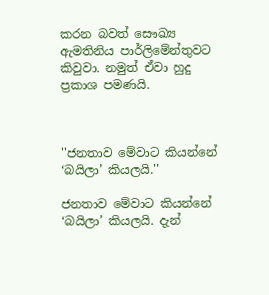කරන බවත් සෞඛ්‍ය ඇමතිනිය පාර්ලිමේන්තුවට කිවුවා. නමුත් ඒවා හුදු ප්‍රකාශ පමණයි.



''ජනතාව මේවාට කියන්නේ ‘බයිලා’ කියලයි.''

ජනතාව මේවාට කියන්නේ ‘බයිලා’ කියලයි. දැන්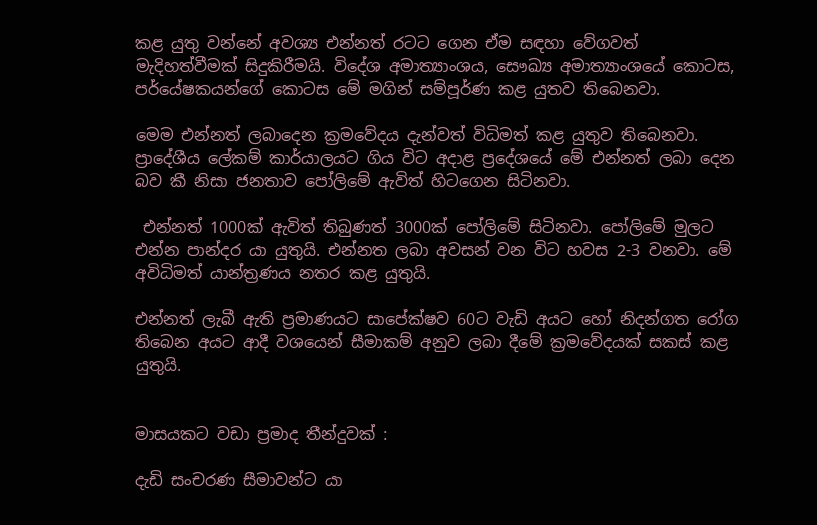කළ යුතු වන්නේ අවශ්‍ය එන්නත් රටට ගෙන ඒම සඳහා වේගවත් මැදිහත්වීමක් සිදුකිරීමයි. විදේශ අමාත්‍යාංශය, සෞඛ්‍ය අමාත්‍යාංශයේ කොටස, පර්යේෂකයන්ගේ කොටස මේ මගින් සම්පූර්ණ කළ යුතව තිබෙනවා.

මෙම එන්නත් ලබාදෙන ක්‍රමවේදය දැන්වත් විධිමත් කළ යුතුව තිබෙනවා. ප්‍රාදේශීය ලේකම් කාර්යාලයට ගිය විට අදාළ ප්‍රදේශයේ මේ එන්නත් ලබා දෙන බව කී නිසා ජනතාව පෝලිමේ ඇවිත් හිටගෙන සිටිනවා.

 එන්නත් 1000ක් ඇවිත් තිබුණත් 3000ක් පෝලිමේ සිටිනවා. පෝලිමේ මුලට එන්න පාන්දර යා යුතුයි. එන්නත ලබා අවසන් වන විට හවස 2-3 වනවා. මේ අවිධිමත් යාන්ත්‍රණය නතර කළ යුතුයි.

එන්නත් ලැබී ඇති ප්‍රමාණයට සාපේක්ෂව 60ට වැඩි අයට හෝ නිදන්ගත රෝග තිබෙන අයට ආදී වශයෙන් සීමාකම් අනුව ලබා දීමේ ක්‍රමවේදයක් සකස් කළ යුතුයි.


මාසයකට වඩා ප්‍රමාද තීන්දුවක් :

දැඩි සංචරණ සීමාවන්ට යා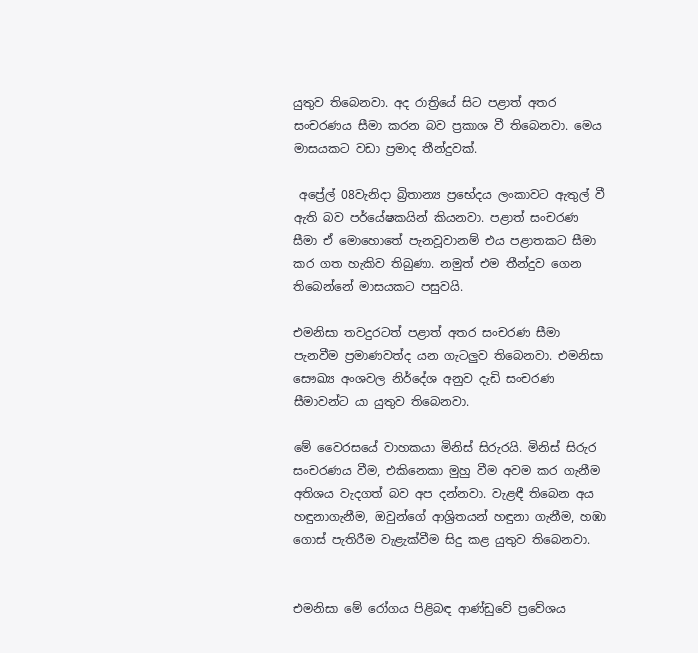යුතුව තිබෙනවා. අද රාත්‍රියේ සිට පළාත් අතර සංචරණය සීමා කරන බව ප්‍රකාශ වී තිබෙනවා. මෙය මාසයකට වඩා ප්‍රමාද තීන්දුවක්.

 අප්‍රේල් 08වැනිදා බ්‍රිතාන්‍ය ප්‍රභේදය ලංකාවට ඇතුල් වී ඇති බව පර්යේෂකයින් කියනවා. පළාත් සංචරණ සීමා ඒ මොහොතේ පැනවූවානම් එය පළාතකට සීමා කර ගත හැකිව තිබුණා. නමුත් එම තීන්දුව ගෙන තිබෙන්නේ මාසයකට පසුවයි.

එමනිසා තවදුරටත් පළාත් අතර සංචරණ සීමා පැනවීම ප්‍රමාණවත්ද යන ගැටලුව තිබෙනවා. එමනිසා සෞඛ්‍ය අංශවල නිර්දේශ අනුව දැඩි සංචරණ සීමාවන්ට යා යුතුව තිබෙනවා.

මේ වෛරසයේ වාහකයා මිනිස් සිරුරයි. මිනිස් සිරුර සංචරණය වීම, එකිනෙකා මුහු වීම අවම කර ගැනීම අතිශය වැදගත් බව අප දන්නවා. වැළඳී තිබෙන අය හඳුනාගැනීම, ඔවුන්ගේ ආශ්‍රිතයන් හඳුනා ගැනීම, හඹා ගොස් පැතිරීම වැළැක්වීම සිදු කළ යුතුව තිබෙනවා.


එමනිසා මේ රෝගය පිළිබඳ ආණ්ඩුවේ ප්‍රවේශය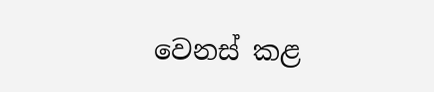වෙනස් කළ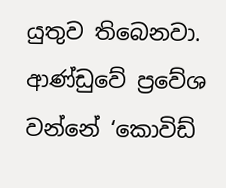යුතුව තිබෙනවා. ආණ්ඩුවේ ප්‍රවේශ වන්නේ ‘කොවිඩ්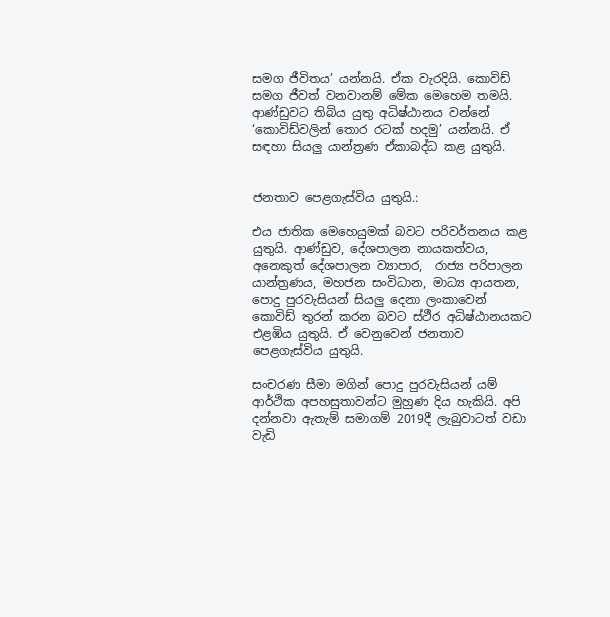සමග ජීවිතය’ යන්නයි. ඒක වැරදියි. කොවිඩ් සමග ජීවත් වනවානම් මේක මෙහෙම තමයි. ආණ්ඩුවට තිබිය යුතු අධිෂ්ඨානය වන්නේ ‘කොවිඩ්වලින් තොර රටක් හදමු’ යන්නයි. ඒ සඳහා සියලු යාන්ත්‍රණ ඒකාබද්ධ කළ යුතුයි.


ජනතාව පෙළගැස්විය යුතුයි.:

එය ජාතික මෙහෙයුමක් බවට පරිවර්තනය කළ යුතුයි. ආණ්ඩුව, දේශපාලන නායකත්වය, අනෙකුත් දේශපාලන ව්‍යාපාර,  රාජ්‍ය පරිපාලන යාන්ත්‍රණය, මහජන සංවිධාන, මාධ්‍ය ආයතන, පොදු පුරවැසියන් සියලු දෙනා ලංකාවෙන් කොවිඩ් තුරන් කරන බවට ස්ථීර අධිෂ්ඨානයකට එළඹිය යුතුයි. ඒ වෙනුවෙන් ජනතාව පෙළගැස්විය යුතුයි.

සංචරණ සීමා මගින් පොදු පුරවැසියන් යම් ආර්ථික අපහසුතාවන්ට මුහුණ දිය හැකියි. අපි දන්නවා ඇතැම් සමාගම් 2019දී ලැබුවාටත් වඩා වැඩි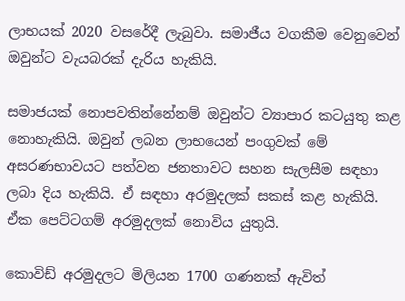ලාභයක් 2020 වසරේදී ලැබුවා. සමාජීය වගකීම වෙනුවෙන් ඔවුන්ට වැයබරක් දැරිය හැකියි.

සමාජයක් නොපවතින්නේනම් ඔවුන්ට ව්‍යාපාර කටයුතු කළ නොහැකියි. ඔවුන් ලබන ලාභයෙන් පංගුවක් මේ අසරණභාවයට පත්වන ජනතාවට සහන සැලසීම සඳහා ලබා දිය හැකියි. ඒ සඳහා අරමුදලක් සකස් කළ හැකියි. ඒක පෙට්ටගම් අරමුදලක් නොවිය යුතුයි.

කොවිඩ් අරමුදලට මිලියන 1700 ගණනක් ඇවිත්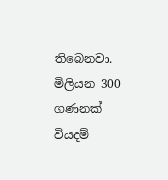තිබෙනවා. මිලියන 300 ගණනක් වියදම්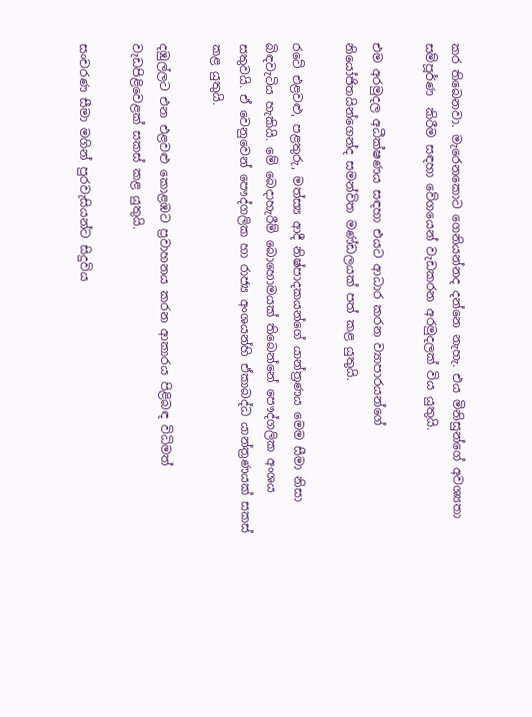කර තිබෙනවා. මැරෙනකොට ගෙනියන්නද දන්නෙ නැහැ. එය මිනිසුන්ගේ අවශ්‍යතා සම්පූර්ණ  කිරීම සඳහා වේගයෙන් වැඩකරන අරමුදලක් විය යුතුයි.

එම අරමුදල අධීක්ෂණය සඳහා එයට ආධාර කරන ව්‍යාපාරයන්ගේ නියෝජිතයින්ගෙන්ද සමන්විත මණ්ඩලයක් පත් කළ යුතුයි.

රටේ එළවළු, පළතුරු, මත්ස්‍ය ආදී නිෂ්පාදකයන්ගේ යාන්ත්‍රණය මෙම සීමා නිසා බිඳවැටිය හැකියි. මේ බෙදාහැරීම් බොහොමයක් තිබෙන්නේ පෞද්ගලික අංශය සතුවයි. ඒ වෙනුවෙන් පෞද්ගලික හා රාජ්‍ය අංශයන්හි ඒකාබද්ධ යාන්ත්‍රණයක් සකස් කළ යුතුයි.

දඹුල්ලට එන එළවළු කොළඹට ප්‍රවාහනය කරන ආකාරය පිළිබඳ විධිමත් වැඩපිළිවෙළක් සකස් කළ යුතුයි.

සංචරණ සීමා මගින් පුරවැසියන්ට සිදුවිය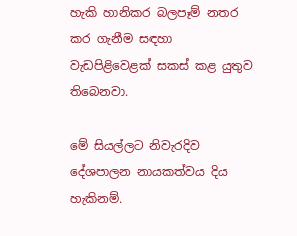හැකි හානිකර බලපෑම් නතර කර ගැනීම සඳහා වැඩපිළිවෙළක් සකස් කළ යුතුව තිබෙනවා.

මේ සියල්ලට නිවැරදිව දේශපාලන නායකත්වය දිය හැකිනම්.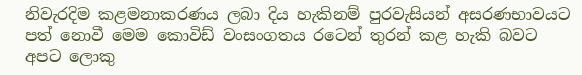නිවැරදිම කළමනාකරණය ලබා දිය හැකිනම් පුරවැසියන් අසරණභාවයට පත් නොවී මෙම කොවිඩ් වංසංගතය රටෙන් තුරන් කළ හැකි බවට අපට ලොකු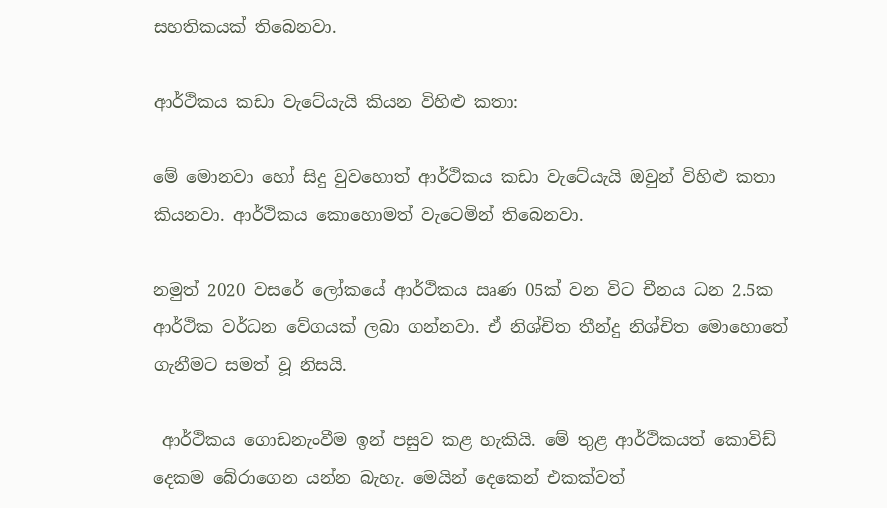සහතිකයක් තිබෙනවා.

ආර්ථිකය කඩා වැටේයැයි කියන විහිළු කතා:

මේ මොනවා හෝ සිදු වුවහොත් ආර්ථිකය කඩා වැටේයැයි ඔවුන් විහිළු කතා කියනවා. ආර්ථිකය කොහොමත් වැටෙමින් තිබෙනවා.

නමුත් 2020 වසරේ ලෝකයේ ආර්ථිකය ඍණ 05ක් වන විට චීනය ධන 2.5ක ආර්ථික වර්ධන වේගයක් ලබා ගන්නවා. ඒ නිශ්චිත තීන්දු නිශ්චිත මොහොතේ ගැනීමට සමත් වූ නිසයි.

 ආර්ථිකය ගොඩනැංවීම ඉන් පසුව කළ හැකියි. මේ තුළ ආර්ථිකයත් කොවිඩ් දෙකම බේරාගෙන යන්න බැහැ. මෙයින් දෙකෙන් එකක්වත්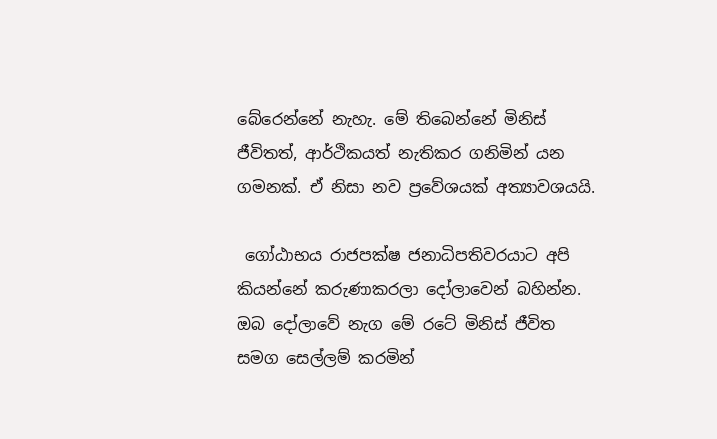බේරෙන්නේ නැහැ. මේ තිබෙන්නේ මිනිස් ජීවිතත්, ආර්ථිකයත් නැතිකර ගනිමින් යන ගමනක්. ඒ නිසා නව ප්‍රවේශයක් අත්‍යාවශයයි.

 ගෝඨාභය රාජපක්ෂ ජනාධිපතිවරයාට අපි කියන්නේ කරුණාකරලා දෝලාවෙන් බහින්න. ඔබ දෝලාවේ නැග මේ රටේ මිනිස් ජීවිත සමග සෙල්ලම් කරමින්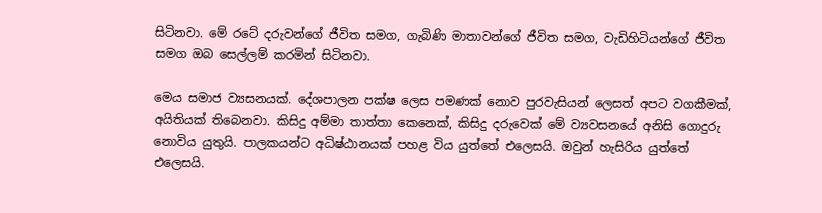සිටිනවා. මේ රටේ දරුවන්ගේ ජීවිත සමග, ගැබිණි මාතාවන්ගේ ජීවිත සමග, වැඩිහිටියන්ගේ ජීවිත සමග ඔබ සෙල්ලම් කරමින් සිටිනවා.

මෙය සමාජ ව්‍යසනයක්. දේශපාලන පක්ෂ ලෙස පමණක් නොව පුරවැසියන් ලෙසත් අපට වගකීමක්, අයිතියක් තිබෙනවා. කිසිදු අම්මා තාත්තා කෙනෙක්, කිසිදු දරුවෙක් මේ ව්‍යවසනයේ අනිසි ගොදුරු නොවිය යුතුයි. පාලකයන්ට අධිෂ්ඨානයක් පහළ විය යුත්තේ එලෙසයි. ඔවුන් හැසිරිය යුත්තේ එලෙසයි.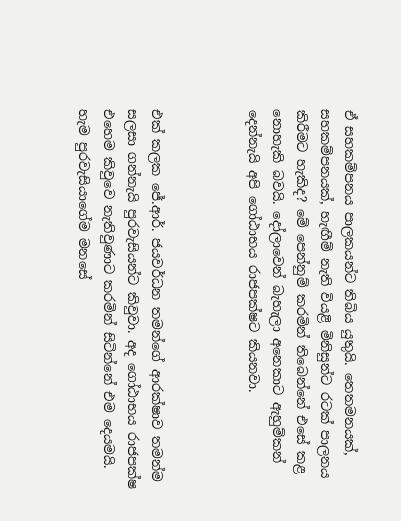ඒ සහකම්පනය පාලකයන්ට තිබිය යුතුයි. තෙතමනයක්, සහකම්පනයක්, හැඟීම් නැති වියළි මිනිසුන්ට රටක් පාලනය කිරීමට හැකිද? මේ පෙන්නුම් කරමින් තිබෙන්නේ එසේ කළ නොහැකි බවයි. දෝලාවෙන් බැහැලා අනෙකාට ඇහුම්කන් දෙන්නැයි අපි ගෝඨාභය රාජපක්ෂට කියනවා.



එක් කලක ජේ.ආර්. ජයවර්ධන තමන්ගේ ආරක්ෂාව තමන්ම සලසා ගන්නැයි පුරවැසියන්ට කිවුවා. අද ගෝඨාභය රාජපක්ෂ එහෙම කිවුවෙ නැතිවුණාට කරමින් සිටින්නේ එම දෙයමයි. හැම පුරවැසියාගේම මනසේ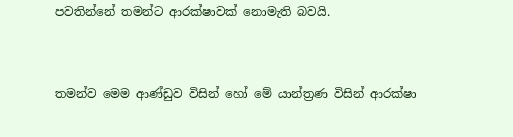පවතින්නේ තමන්ට ආරක්ෂාවක් නොමැති බවයි.



තමන්ව මෙම ආණ්ඩුව විසින් හෝ මේ යාන්ත්‍රණ විසින් ආරක්ෂා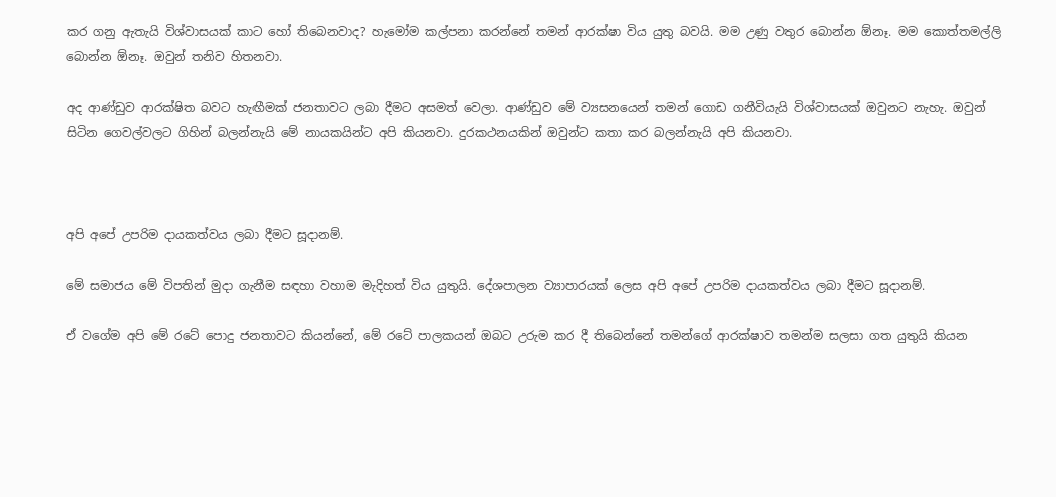කර ගනු ඇතැයි විශ්වාසයක් කාට හෝ තිබෙනවාද? හැමෝම කල්පනා කරන්නේ තමන් ආරක්ෂා විය යුතු බවයි. මම උණු වතුර බොන්න ඕනෑ. මම කොත්තමල්ලි බොන්න ඕනෑ. ඔවුන් තනිව හිතනවා.

අද ආණ්ඩුව ආරක්ෂිත බවට හැඟීමක් ජනතාවට ලබා දීමට අසමත් වෙලා. ආණ්ඩුව මේ ව්‍යසනයෙන් තමන් ගොඩ ගනීවියැයි විශ්වාසයක් ඔවුනට නැහැ. ඔවුන් සිටින ගෙවල්වලට ගිහින් බලන්නැයි මේ නායකයින්ට අපි කියනවා. දුරකථනයකින් ඔවුන්ට කතා කර බලන්නැයි අපි කියනවා.



අපි අපේ උපරිම දායකත්වය ලබා දීමට සූදානම්.

මේ සමාජය මේ විපතින් මුදා ගැනීම සඳහා වහාම මැදිහත් විය යුතුයි. දේශපාලන ව්‍යාපාරයක් ලෙස අපි අපේ උපරිම දායකත්වය ලබා දීමට සූදානම්.

ඒ වගේම අපි මේ රටේ පොදු ජනතාවට කියන්නේ, මේ රටේ පාලකයන් ඔබට උරුම කර දී තිබෙන්නේ තමන්ගේ ආරක්ෂාව තමන්ම සලසා ගත යුතුයි කියන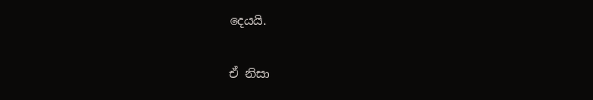දෙයයි.

ඒ නිසා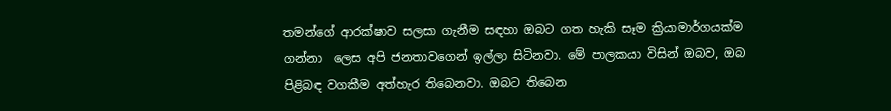තමන්ගේ ආරක්ෂාව සලසා ගැනීම සඳහා ඔබට ගත හැකි සෑම ක්‍රියාමාර්ගයක්ම ගන්නා  ලෙස අපි ජනතාවගෙන් ඉල්ලා සිටිනවා. මේ පාලකයා විසින් ඔබව, ඔබ පිළිබඳ වගකීම අත්හැර තිබෙනවා. ඔබට තිබෙන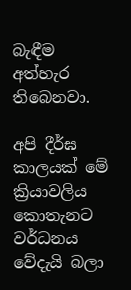බැඳීම අත්හැර තිබෙනවා.

අපි දීර්ඝ කාලයක් මේ ක්‍රියාවලිය කොතැනට වර්ධනය වේදැයි බලා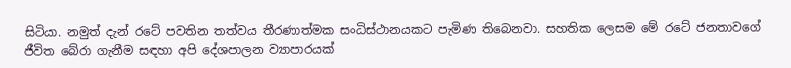සිටියා. නමුත් දැන් රටේ පවතින තත්වය තීරණාත්මක සංධිස්ථානයකට පැමිණ තිබෙනවා. සහතික ලෙසම මේ රටේ ජනතාවගේ ජීවිත බේරා ගැනීම සඳහා අපි දේශපාලන ව්‍යාපාරයක්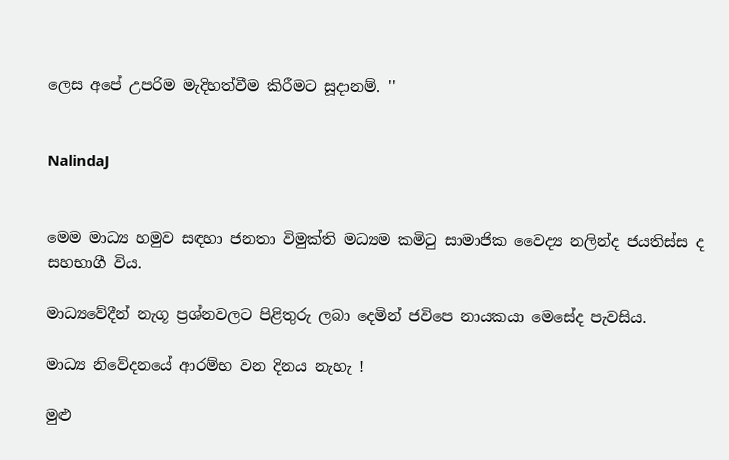ලෙස අපේ උපරිම මැදිහත්වීම කිරීමට සූදානම්. ''


NalindaJ


මෙම මාධ්‍ය හමුව සඳහා ජනතා විමුක්ති මධ්‍යම කමිටු සාමාජික වෛද්‍ය නලින්ද ජයතිස්ස ද සහභාගී විය.

මාධ්‍යවේදීන් නැගූ ප්‍රශ්නවලට පිළිතුරු ලබා දෙමින් ජවිපෙ නායකයා මෙසේද පැවසිය.

මාධ්‍ය නිවේදනයේ ආරම්භ වන දිනය නැහැ !

මුළු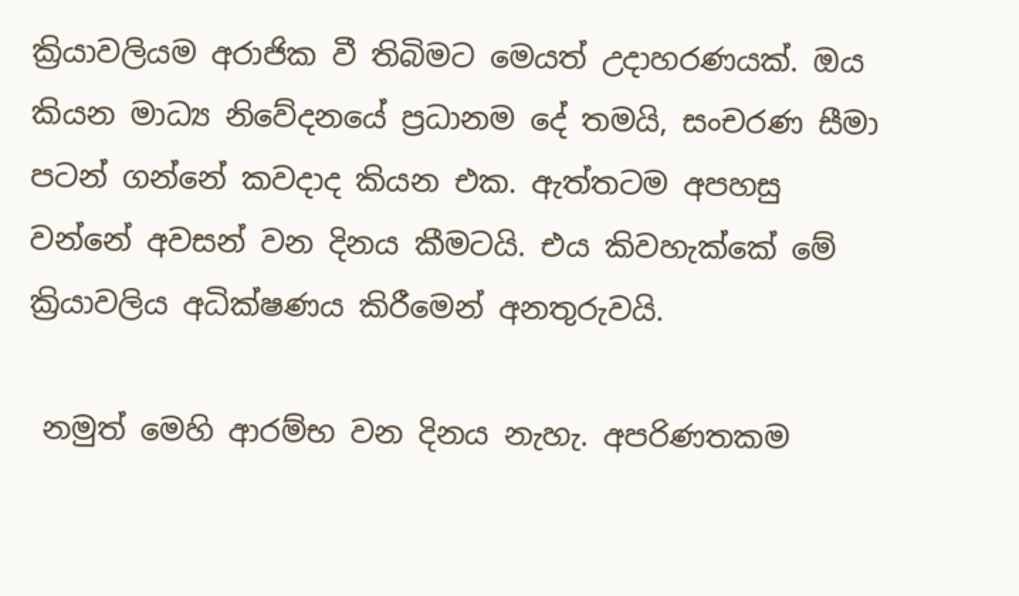ක්‍රියාවලියම අරාජික වී තිබිමට මෙයත් උදාහරණයක්. ඔය කියන මාධ්‍ය නිවේදනයේ ප්‍රධානම දේ තමයි, සංචරණ සීමා පටන් ගන්නේ කවදාද කියන එක. ඇත්තටම අපහසු වන්නේ අවසන් වන දිනය කීමටයි. එය කිවහැක්කේ මේ ක්‍රියාවලිය අධික්ෂණය කිරීමෙන් අනතුරුවයි.

 නමුත් මෙහි ආරම්භ වන දිනය නැහැ. අපරිණතකම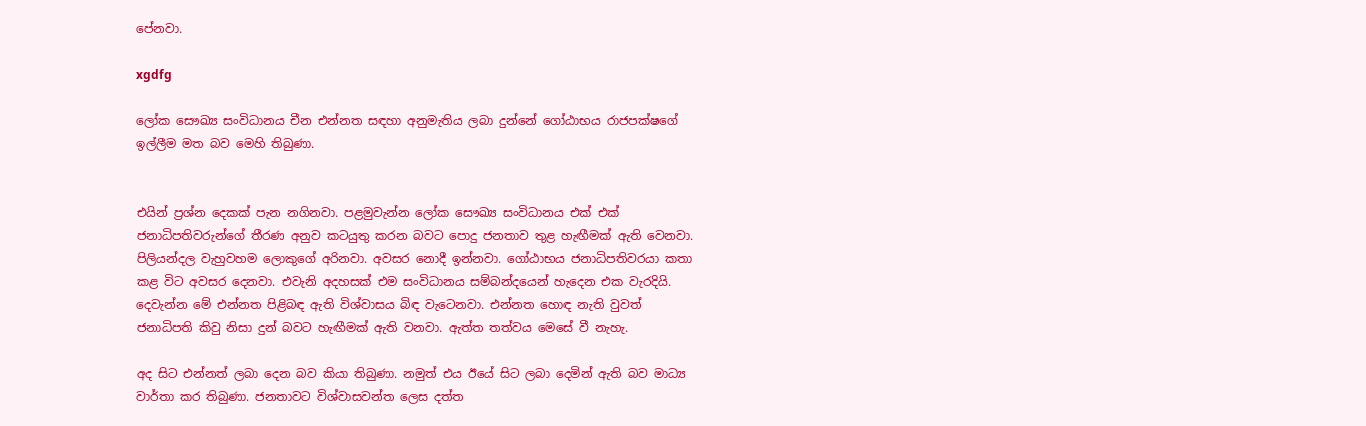පේනවා.

xgdfg

ලෝක සෞඛ්‍ය සංවිධානය චීන එන්නත සඳහා අනුමැතිය ලබා දුන්නේ ගෝඨාභය රාජපක්ෂගේ ඉල්ලීම මත බව මෙහි තිබුණා.


එයින් ප්‍රශ්න දෙකක් පැන නගිනවා. පළමුවැන්න ලෝක සෞඛ්‍ය සංවිධානය එක් එක් ජනාධිපතිවරුන්ගේ තීරණ අනුව කටයුතු කරන බවට පොදු ජනතාව තුළ හැඟීමක් ඇති වෙනවා. පිලියන්දල වැහුවහම ලොකුගේ අරිනවා. අවසර නොදී ඉන්නවා. ගෝඨාභය ජනාධිපතිවරයා කතා කළ විට අවසර දෙනවා. එවැනි අදහසක් එම සංවිධානය සම්බන්දයෙන් හැදෙන එක වැරදියි. දෙවැන්න මේ එන්නත පිළිබඳ ඇති විශ්වාසය බිඳ වැටෙනවා. එන්නත හොඳ නැති වුවත් ජනාධිපති කිවු නිසා දුන් බවට හැඟීමක් ඇති වනවා. ඇත්ත තත්වය මෙසේ වී නැහැ.

අද සිට එන්නත් ලබා දෙන බව කියා තිබුණා. නමුත් එය ඊයේ සිට ලබා දෙමින් ඇති බව මාධ්‍ය වාර්තා කර තිබුණා. ජනතාවට විශ්වාසවන්ත ලෙස දත්ත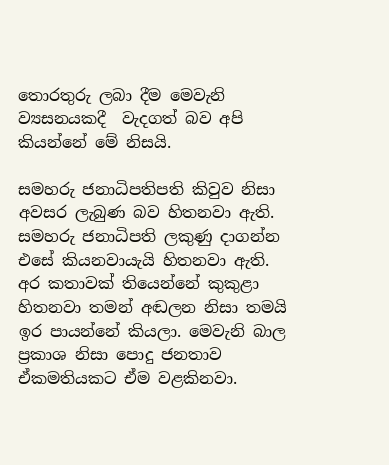තොරතුරු ලබා දීම මෙවැනි ව්‍යසනයකදී  වැදගත් බව අපි කියන්නේ මේ නිසයි.

සමහරු ජනාධිපතිපති කිවුව නිසා අවසර ලැබුණ බව හිතනවා ඇති. සමහරු ජනාධිපති ලකුණු දාගන්න එසේ කියනවායැයි හිතනවා ඇති. අර කතාවක් තියෙන්නේ කුකුළා හිතනවා තමන් අඬලන නිසා තමයි ඉර පායන්නේ කියලා. මෙවැනි බාල ප්‍රකාශ නිසා පොදු ජනතාව ඒකමතියකට ඒම වළකිනවා.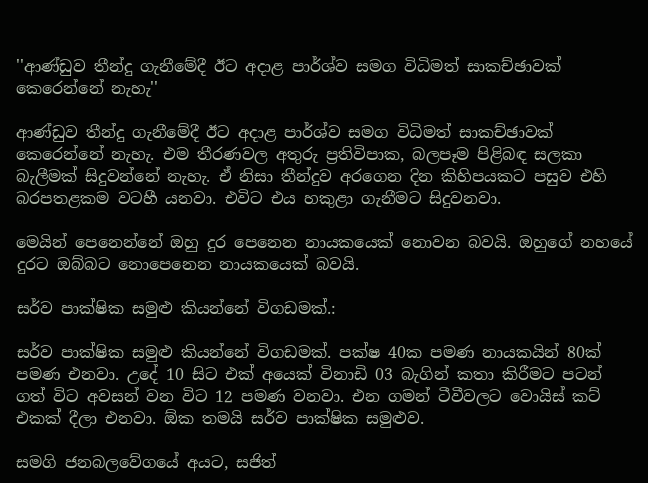''ආණ්ඩුව තීන්දු ගැනීමේදී ඊට අදාළ පාර්ශ්ව සමග විධිමත් සාකච්ඡාවක් කෙරෙන්නේ නැහැ''

ආණ්ඩුව තීන්දු ගැනීමේදී ඊට අදාළ පාර්ශ්ව සමග විධිමත් සාකච්ඡාවක් කෙරෙන්නේ නැහැ. එම තීරණවල අතුරු ප්‍රතිවිපාක, බලපෑම පිළිබඳ සලකා බැලීමක් සිදුවන්නේ නැහැ. ඒ නිසා තීන්දුව අරගෙන දින කිහිපයකට පසුව එහි බරපතළකම වටහී යනවා. එවිට එය හකුළා ගැනීමට සිදුවනවා.

මෙයින් පෙනෙන්නේ ඔහු දුර පෙනෙන නායකයෙක් නොවන බවයි. ඔහුගේ නහයේ දුරට ඔබ්බට නොපෙනෙන නායකයෙක් බවයි.

සර්ව පාක්ෂික සමුළු කියන්නේ විගඩමක්.:

සර්ව පාක්ෂික සමුළු කියන්නේ විගඩමක්. පක්ෂ 40ක පමණ නායකයින් 80ක් පමණ එනවා. උදේ 10 සිට එක් අයෙක් විනාඩි 03 බැගින් කතා කිරීමට පටන් ගත් විට අවසන් වන විට 12 පමණ වනවා. එන ගමන් ටීවීවලට වොයිස් කට් එකක් දීලා එනවා. ඕක තමයි සර්ව පාක්ෂික සමුළුව.

සමගි ජනබලවේගයේ අයට, සජිත්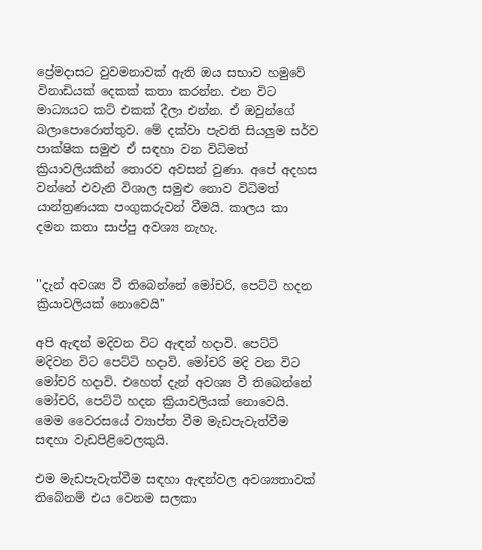ප්‍රේමදාසට වුවමනාවක් ඇති ඔය සභාව හමුවේ විනාඩියක් දෙකක් කතා කරන්න. එන විට මාධ්‍යයට කට් එකක් දීලා එන්න. ඒ ඔවුන්ගේ බලාපොරොත්තුව. මේ දක්වා පැවති සියලුම සර්ව පාක්ෂික සමුළු ඒ සඳහා වන විධිමත් ක්‍රියාවලියකින් තොරව අවසන් වුණා. අපේ අදහස වන්නේ එවැනි විශාල සමුළු නොව විධිමත් යාන්ත්‍රණයක පංගුකරුවන් වීමයි. කාලය කා දමන කතා සාප්පු අවශ්‍ය නැහැ.


''දැන් අවශ්‍ය වී තිබෙන්නේ මෝචරි, පෙට්ටි හදන ක්‍රියාවලියක් නොවෙයි''

අපි ඇඳන් මදිවන විට ඇඳන් හදාවි. පෙට්ටි මදිවන විට පෙට්ටි හදාවි. මෝචරි මදි වන විට මෝචරි හදාවි. එහෙත් දැන් අවශ්‍ය වී තිබෙන්නේ මෝචරි, පෙට්ටි හදන ක්‍රියාවලියක් නොවෙයි. මෙම වෛරසයේ ව්‍යාප්ත වීම මැඩපැවැත්වීම සඳහා වැඩපිළිවෙලකුයි.

එම මැඩපැවැත්වීම සඳහා ඇඳන්වල අවශ්‍යතාවක් තිබේනම් එය වෙනම සලකා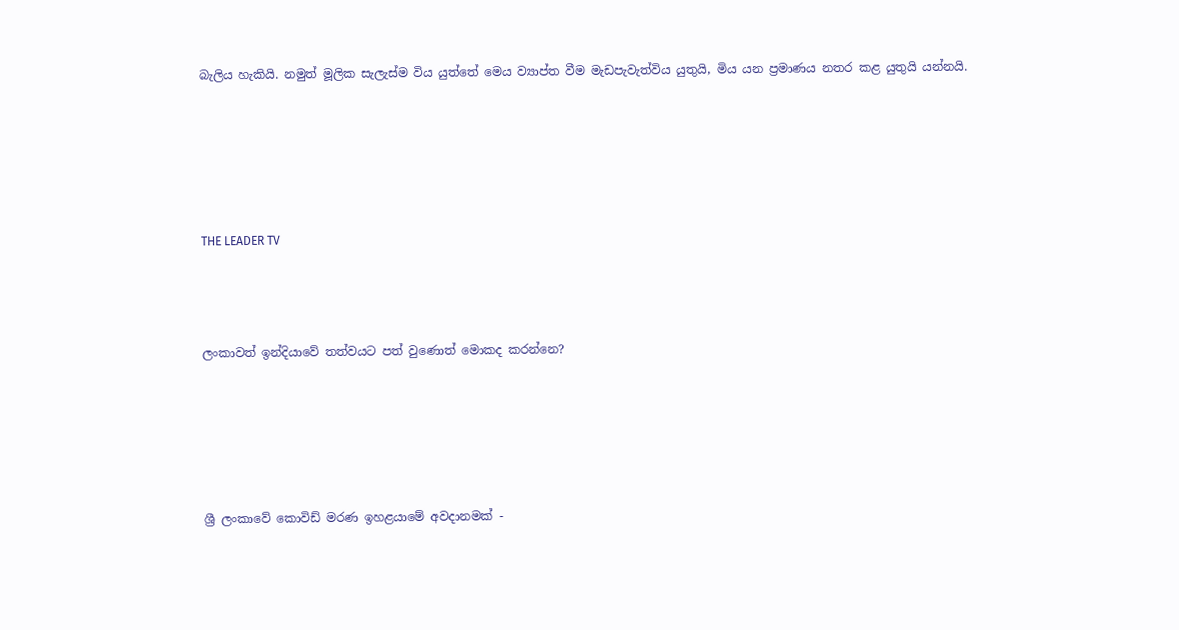බැලිය හැකියි. නමුත් මූලික සැලැස්ම විය යුත්තේ මෙය ව්‍යාප්ත වීම මැඩපැවැත්විය යුතුයි, මිය යන ප්‍රමාණය නතර කළ යුතුයි යන්නයි.





THE LEADER TV



ලංකාවත් ඉන්දියාවේ තත්වයට පත් වුණොත් මොකද කරන්නෙ?





ශ්‍රී ලංකාවේ කොවිඩ් මරණ ඉහළයාමේ අවදානමක් -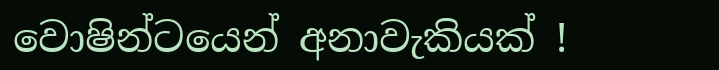වොෂින්ටයෙන් අනාවැකියක් !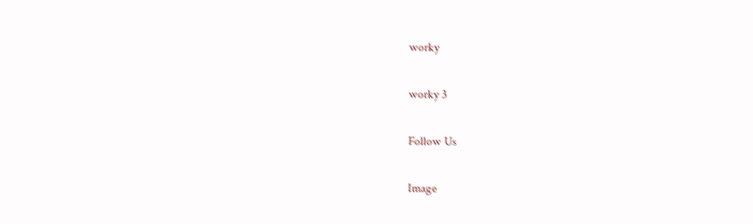worky

worky 3

Follow Us

Image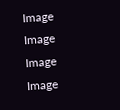Image
Image
Image
Image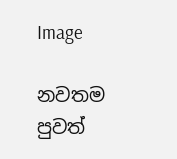Image

නවතම පුවත්